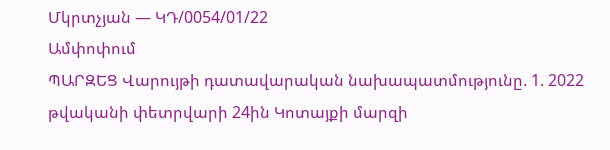Մկրտչյան — ԿԴ/0054/01/22
Ամփոփում
ՊԱՐԶԵՑ Վարույթի դատավարական նախապատմությունը. 1. 2022 թվականի փետրվարի 24ին Կոտայքի մարզի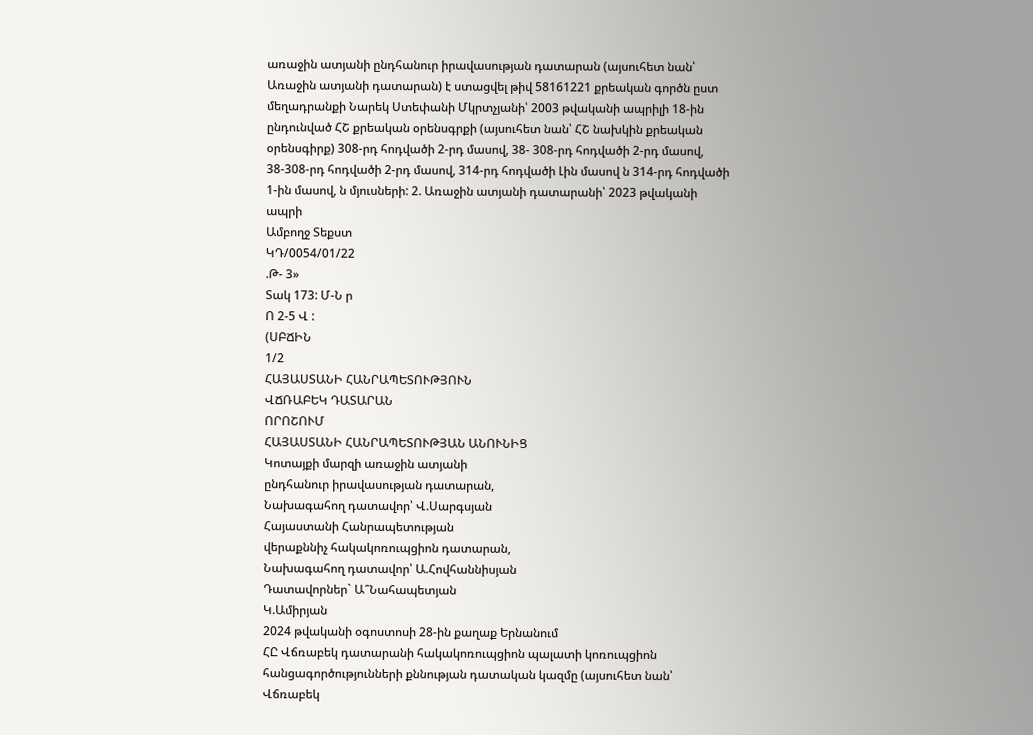առաջին ատյանի ընդհանուր իրավասության դատարան (այսուհետ նան՝ Առաջին ատյանի դատարան) է ստացվել թիվ 58161221 քրեական գործն ըստ մեղադրանքի Նարեկ Ստեփանի Մկրտչյանի՝ 2003 թվականի ապրիլի 18-ին ընդունված ՀՇ քրեական օրենսգրքի (այսուհետ նան՝ ՀՇ նախկին քրեական օրենսգիրք) 308-րդ հոդվածի 2-րդ մասով, 38- 308-րդ հոդվածի 2-րդ մասով, 38-308-րդ հոդվածի 2-րդ մասով, 314-րդ հոդվածի Լին մասով ն 314-րդ հոդվածի 1-ին մասով, ն մյուսների: 2. Առաջին ատյանի դատարանի՝ 2023 թվականի ապրի
Ամբողջ Տեքստ
ԿԴ/0054/01/22
.Թ- 3»
Տակ 173: Մ-Ն ր
Ո 2-5 Վ :
(ՍԲՃԻՆ
1/2
ՀԱՅԱՍՏԱՆԻ ՀԱՆՐԱՊԵՏՈՒԹՅՈՒՆ
ՎՃՌԱԲԵԿ ԴԱՏԱՐԱՆ
ՈՐՈՇՈՒՄ
ՀԱՅԱՍՏԱՆԻ ՀԱՆՐԱՊԵՏՈՒԹՅԱՆ ԱՆՈՒՆԻՑ
Կոտայքի մարզի առաջին ատյանի
ընդհանուր իրավասության դատարան,
Նախագահող դատավոր՝ Վ.Սարգսյան
Հայաստանի Հանրապետության
վերաքննիչ հակակոռուպցիոն դատարան,
Նախագահող դատավոր՝ Ա.Հովհաննիսյան
Դատավորներ` Ա՞Նահապետյան
Կ.Ամիրյան
2024 թվականի օգոստոսի 28-ին քաղաք Երնանում
ՀԸ Վճռաբեկ դատարանի հակակոռուպցիոն պալատի կոռուպցիոն
հանցագործությունների քննության դատական կազմը (այսուհետ նան՝ Վճռաբեկ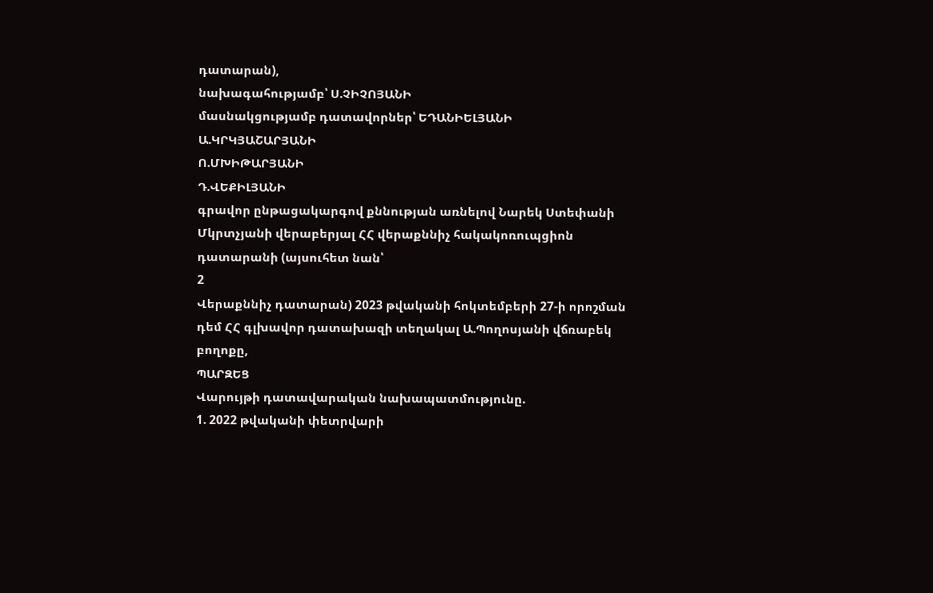դատարան),
նախագահությամբ՝ Ս.ՉԻՉՈՅԱՆԻ
մասնակցությամբ դատավորներ՝ ԵԴԱՆԻԵԼՅԱՆԻ
Ա.ԿՐԿՅԱՇԱՐՅԱՆԻ
Ո.ՄԽԻԹԱՐՅԱՆԻ
Դ.ՎԵՔԻԼՅԱՆԻ
գրավոր ընթացակարգով քննության առնելով Նարեկ Ստեփանի Մկրտչյանի վերաբերյալ ՀՀ վերաքննիչ հակակոռուպցիոն դատարանի (այսուհետ նան՝
2
Վերաքննիչ դատարան) 2023 թվականի հոկտեմբերի 27-ի որոշման դեմ ՀՀ գլխավոր դատախազի տեղակալ Ա.Պողոսյանի վճռաբեկ բողոքը,
ՊԱՐԶԵՑ
Վարույթի դատավարական նախապատմությունը.
1. 2022 թվականի փետրվարի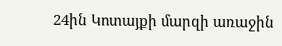24ին Կոտայքի մարզի առաջին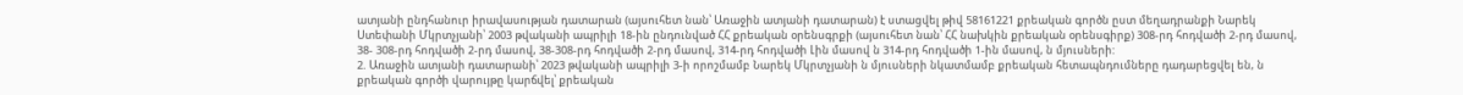ատյանի ընդհանուր իրավասության դատարան (այսուհետ նան՝ Առաջին ատյանի դատարան) է ստացվել թիվ 58161221 քրեական գործն ըստ մեղադրանքի Նարեկ Ստեփանի Մկրտչյանի՝ 2003 թվականի ապրիլի 18-ին ընդունված ՀՀ քրեական օրենսգրքի (այսուհետ նան՝ ՀՀ նախկին քրեական օրենսգիրք) 308-րդ հոդվածի 2-րդ մասով, 38- 308-րդ հոդվածի 2-րդ մասով, 38-308-րդ հոդվածի 2-րդ մասով, 314-րդ հոդվածի Լին մասով ն 314-րդ հոդվածի 1-ին մասով, ն մյուսների:
2. Առաջին ատյանի դատարանի՝ 2023 թվականի ապրիլի 3-ի որոշմամբ Նարեկ Մկրտչյանի ն մյուսների նկատմամբ քրեական հետապնդումները դադարեցվել են, ն քրեական գործի վարույթը կարճվել՝ քրեական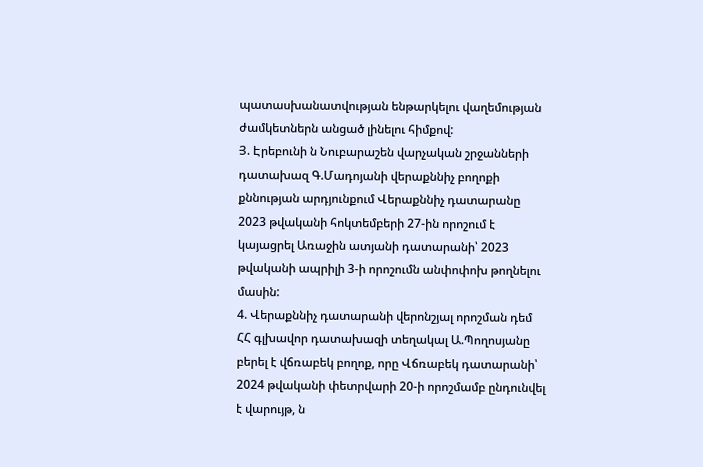պատասխանատվության ենթարկելու վաղեմության ժամկետներն անցած լինելու հիմքով:
Յ. Էրեբունի ն Նուբարաշեն վարչական շրջանների դատախազ Գ.Մադոյանի վերաքննիչ բողոքի քննության արդյունքում Վերաքննիչ դատարանը 2023 թվականի հոկտեմբերի 27-ին որոշում է կայացրել Առաջին ատյանի դատարանի՝ 2023 թվականի ապրիլի 3-ի որոշումն անփոփոխ թողնելու մասին:
4. Վերաքննիչ դատարանի վերոնշյալ որոշման դեմ ՀՀ գլխավոր դատախազի տեղակալ Ա.Պողոսյանը բերել է վճռաբեկ բողոք, որը Վճռաբեկ դատարանի՝ 2024 թվականի փետրվարի 20-ի որոշմամբ ընդունվել է վարույթ, ն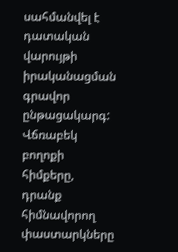սահմանվել է դատական վարույթի իրականացման գրավոր ընթացակարգ:
Վճռաբեկ բողոքի հիմքերը, դրանք հիմնավորող փաստարկները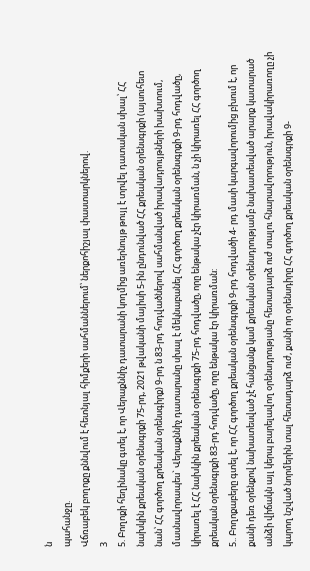ն
պահանջը.
Վճռաբեկ բողոքը քննվում է հետնյալ հիմքերի սահմաններում՝ ներքոհիշյալ փաստարկներով.
3
5. Բողոքի հեղինակը գտել է, որ Վերաքննիչ դատարանի կողմից առերնույթ թույլ է տրվել դատական սխալ՝ ՀՀ նախկին քրեական օրենսգրքի 75-րդ, 2021 թվականի մայիսի 5-ին ընդունված ՀՀ քրեական օրենսգրքի (այսուհետ նան՝ ՀՀ գործող քրեական օրենսգիրք) 9-րդ ն 83-րդ հոդվածներով սահմանված իրավադրույթների խախտում, մասնավորապես` Վերաքննիչ դատարանը սխալ է մեկնաբանել ՀՀ գործող քրեական օրենսգրքի 9-րդ հոդվածը, կիրառել է ՀՀ նախկին քրեական օրենսգրքի 75-րդ հոդվածը, որը ենթակա չէր կիրառման, ն չի կիրառել ՀՀ գործող քրեական օրենսգրքի 83-րդ հոդվածը, որը ենթակա էր կիրառման:
5.. Բողոքաբերը գտել է, որ ՀՀ գործող քրեական օրենսգրքի 9-րդ հոդվածի 4- րդ մասի կարգավորումից բխում է, որ քանի դեռ օրենքով նախատեսված չէ հանցանք կամ քրեական օրենսդրությամբ նախատեսված արարք կատարած անձի վիճակն այլ կերպ բարելավող օրենսդրությանը հետադարձ ուժ տալու հնարավորություն, իրավակիրառողը չի կարող նշված նորմերին տալ հետադարձ ուժ, քանի որ օրենսդիրը ՀՀ գործող քրեական օրենսգրքի 9-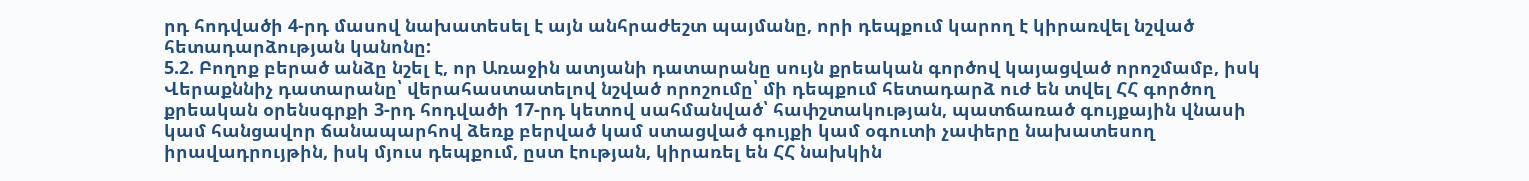րդ հոդվածի 4-րդ մասով նախատեսել է այն անհրաժեշտ պայմանը, որի դեպքում կարող է կիրառվել նշված հետադարձության կանոնը:
5.2. Բողոք բերած անձը նշել է, որ Առաջին ատյանի դատարանը սույն քրեական գործով կայացված որոշմամբ, իսկ Վերաքննիչ դատարանը՝ վերահաստատելով նշված որոշումը՝ մի դեպքում հետադարձ ուժ են տվել ՀՀ գործող քրեական օրենսգրքի 3-րդ հոդվածի 17-րդ կետով սահմանված՝ հափշտակության, պատճառած գույքային վնասի կամ հանցավոր ճանապարհով ձեռք բերված կամ ստացված գույքի կամ օգուտի չափերը նախատեսող իրավադրույթին, իսկ մյուս դեպքում, ըստ էության, կիրառել են ՀՀ նախկին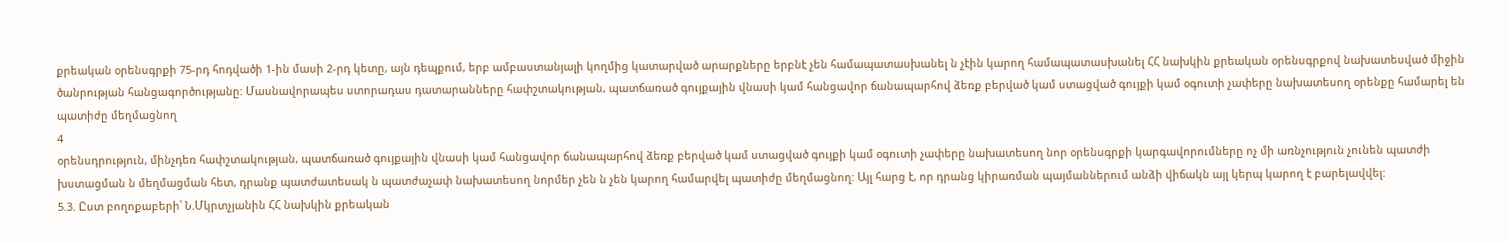քրեական օրենսգրքի 75-րդ հոդվածի 1-ին մասի 2-րդ կետը, այն դեպքում, երբ ամբաստանյալի կողմից կատարված արարքները երբնէ չեն համապատասխանել ն չէին կարող համապատասխանել ՀՀ նախկին քրեական օրենսգրքով նախատեսված միջին ծանրության հանցագործությանը: Մասնավորապես ստորադաս դատարանները հափշտակության, պատճառած գույքային վնասի կամ հանցավոր ճանապարհով ձեռք բերված կամ ստացված գույքի կամ օգուտի չափերը նախատեսող օրենքը համարել են պատիժը մեղմացնող
4
օրենսդրություն, մինչդեռ հափշտակության, պատճառած գույքային վնասի կամ հանցավոր ճանապարհով ձեռք բերված կամ ստացված գույքի կամ օգուտի չափերը նախատեսող նոր օրենսգրքի կարգավորումները ոչ մի առնչություն չունեն պատժի խստացման ն մեղմացման հետ, դրանք պատժատեսակ ն պատժաչափ նախատեսող նորմեր չեն ն չեն կարող համարվել պատիժը մեղմացնող: Այլ հարց է, որ դրանց կիրառման պայմաններում անձի վիճակն այլ կերպ կարող է բարելավվել:
5.3. Ըստ բողոքաբերի՝ Ն.Մկրտչյանին ՀՀ նախկին քրեական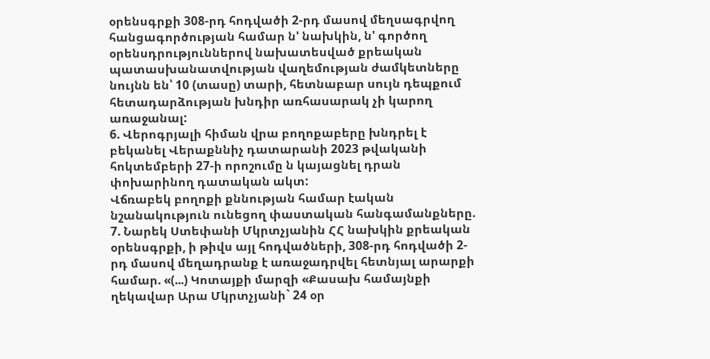օրենսգրքի 308-րդ հոդվածի 2-րդ մասով մեղսագրվող հանցագործության համար ն' նախկին, ն' գործող օրենսդրություններով նախատեսված քրեական պատասխանատվության վաղեմության ժամկետները նույնն են՝ 10 (տասը) տարի, հետնաբար սույն դեպքում հետադարձության խնդիր առհասարակ չի կարող առաջանալ:
6. Վերոգրյալի հիման վրա բողոքաբերը խնդրել է բեկանել Վերաքննիչ դատարանի 2023 թվականի հոկտեմբերի 27-ի որոշումը ն կայացնել դրան փոխարինող դատական ակտ:
Վճռաբեկ բողոքի քննության համար էական նշանակություն ունեցող փաստական հանգամանքները.
7. Նարեկ Ստեփանի Մկրտչյանին ՀՀ նախկին քրեական օրենսգրքի, ի թիվս այլ հոդվածների, 308-րդ հոդվածի 2-րդ մասով մեղադրանք է առաջադրվել հետնյալ արարքի համար. «(...) Կոտայքի մարզի «Քասախ համայնքի ղեկավար Արա Մկրտչյանի` 24 օր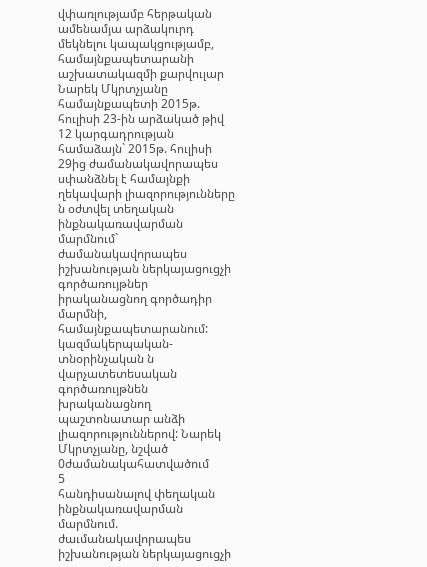վփառլությամբ հերթական ամենամյա արձակուրդ մեկնելու կապակցությամբ, համայնքապետարանի աշխատակազմի քարվուլար Նարեկ Մկրտչյանը համայնքապետի 2015թ. հուլիսի 23-ին արձակած թիվ 12 կարգադրության համաձայն` 2015թ. հուլիսի 29ից ժամանակավորապես սփանձնել է համայնքի ղեկավարի լիազորությունները ն օժտվել տեղական ինքնակառավարման մարմնում` ժամանակավորապես իշխանության ներկայացուցչի գործառույթներ իրականացնող գործադիր մարմնի, համայնքապետարանում: կազմակերպական-տնօրինչական ն վարչատետեսական գործառույթնեն խրականացնող պաշտոնատար անձի լիազորություններով: Նարեկ Մկրտչյանը, նշված 0ժամանակահատվածում
5
հանդիսանալով փեղական ինքնակառավարման մարմնում. ժաւմանակավորապես իշխանության ներկայացուցչի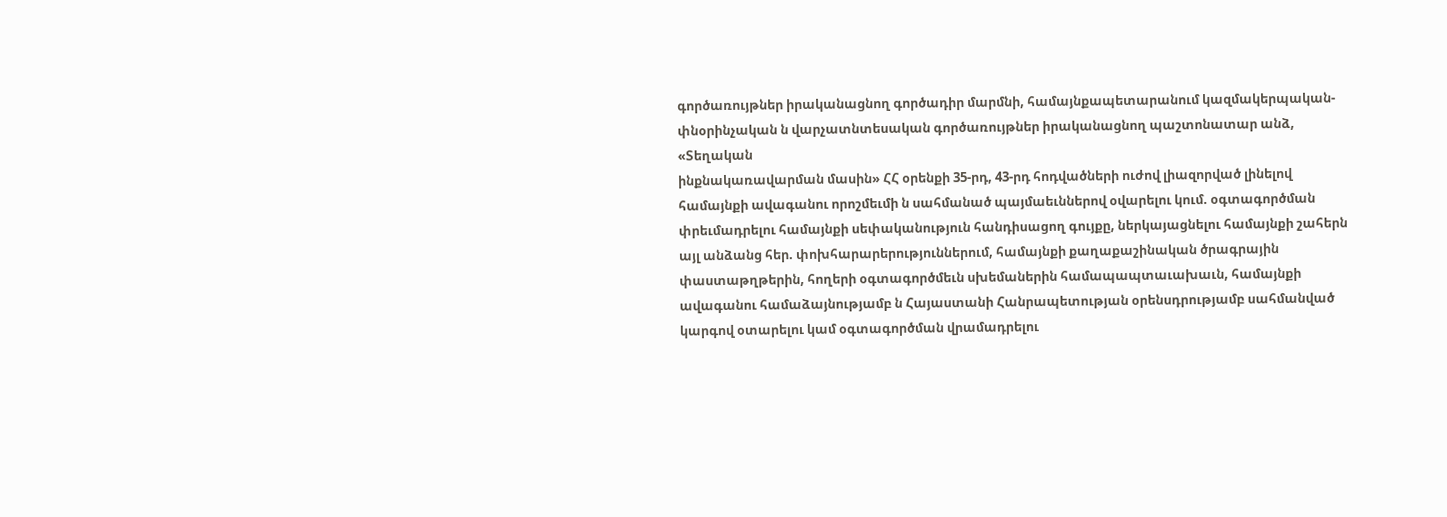գործառույթներ իրականացնող գործադիր մարմնի, համայնքապետարանում կազմակերպական-փնօրինչական ն վարչատնտեսական գործառույթներ իրականացնող պաշտոնատար անձ, «Տեղական
ինքնակառավարման մասին» ՀՀ օրենքի 35-րդ, 43-րդ հոդվածների ուժով լիազորված լինելով համայնքի ավագանու որոշմեւմի ն սահմանած պայմաեւններով օվարելու կում. օգտագործման փրեւմադրելու համայնքի սեփականություն հանդիսացող գույքը, ներկայացնելու համայնքի շահերն այլ անձանց հեր. փոխհարարերություններում, համայնքի քաղաքաշինական ծրագրային փաստաթղթերին, հողերի օգտագործմեւն սխեմաներին համապապտաւախաւն, համայնքի ավագանու համաձայնությամբ ն Հայաստանի Հանրապետության օրենսդրությամբ սահմանված կարգով օտարելու կամ օգտագործման վրամադրելու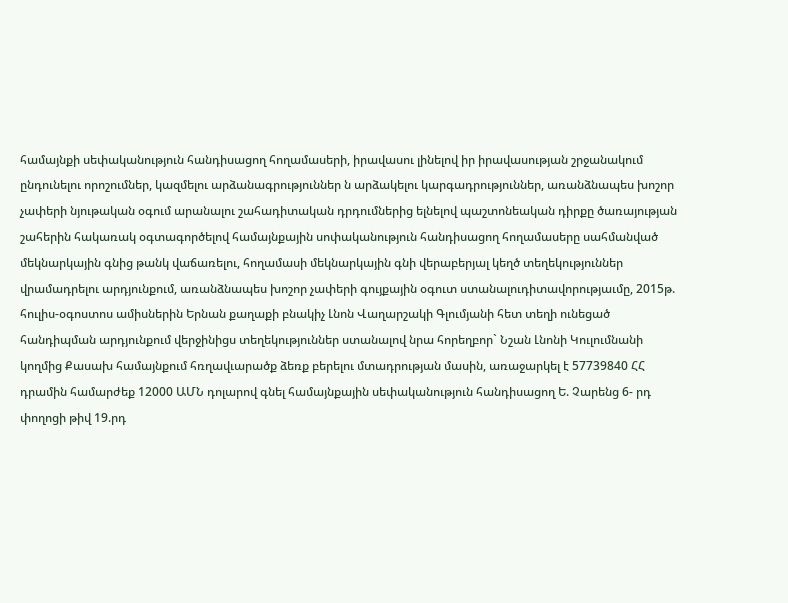համայնքի սեփականություն հանդիսացող հողամասերի, իրավասու լինելով իր իրավասության շրջանակում ընդունելու որոշումներ, կազմելու արձանագրություններ ն արձակելու կարգադրություններ, առանձնապես խոշոր չափերի նյութական օգում արանալու շահադիտական դրդումներից ելնելով պաշտոնեական դիրքը ծառայության շահերին հակառակ օգտագործելով համայնքային սոփականություն հանդիսացող հողամասերը սահմանված մեկնարկային գնից թանկ վաճառելու, հողամասի մեկնարկային գնի վերաբերյալ կեղծ տեղեկություններ վրամադրելու արդյունքում, առանձնապես խոշոր չափերի գույքային օգուտ ստանալուդիտավորությաւմը, 2015թ. հուլիս-օգոստոս ամիսներին Երնան քաղաքի բնակիչ Լնոն Վաղարշակի Գլումյանի հետ տեղի ունեցած հանդիպման արդյունքում վերջինիցս տեղեկություններ ստանալով նրա հորեղբոր` Նշան Լնոնի Կուլումնանի կողմից Քասախ համայնքում հռղավւարածք ձեռք բերելու մտադրության մասին, առաջարկել է 57739840 ՀՀ դրամին համարժեք 12000 ԱՄՆ դոլարով գնել համայնքային սեփականություն հանդիսացող Ե. Չարենց 6- րդ փողոցի թիվ 19.րդ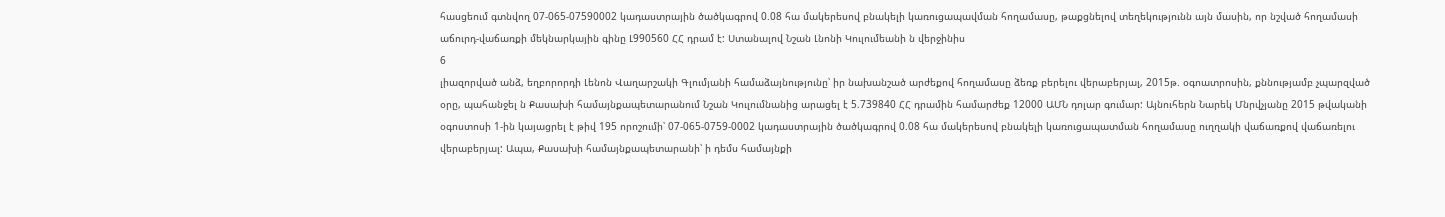հասցեում գտնվող 07-065-07590002 կադաստրային ծածկագրով 0.08 հա մակերեսով բնակելի կառուցապավման հողամասը, թաքցնելով տեղեկությունն այն մասին, որ նշված հողամասի աճուրդ-վաճառքի մեկնարկային գինը Լ990560 ՀՀ դրամ է: Ստանալով Նշան Լնոնի Կուլումեանի ն վերջինիս
6
լիազորված անձ, եղբորորդի Լենոն Վաղարշակի Գլումյանի համաձայնությունը՝ իր նախանշած արժեքով հողամասը ձեռք բերելու վերաբերյալ, 2015թ. օգոատրոսին, քննությամբ չպարզված օրը, պահանջել ն Քասախի համայնքապետարանում Նշան Կուլումնանից արացել է 5.739840 ՀՀ դրամին համարժեք 12000 ԱՄՆ դոլար գումար: Այնուհերն Նարեկ Մնրվչյանը 2015 թվականի օգոստոսի 1-ին կայացրել է թիվ 195 որոշումի՝ 07-065-0759-0002 կադաստրային ծածկագրով 0.08 հա մակերեսով բնակելի կառուցապատման հողամասը ուղղակի վաճառքով վաճառելու վերաբերյալ: Ապա, Քասախի համայնքապետարանի՝ ի դեմս համայնքի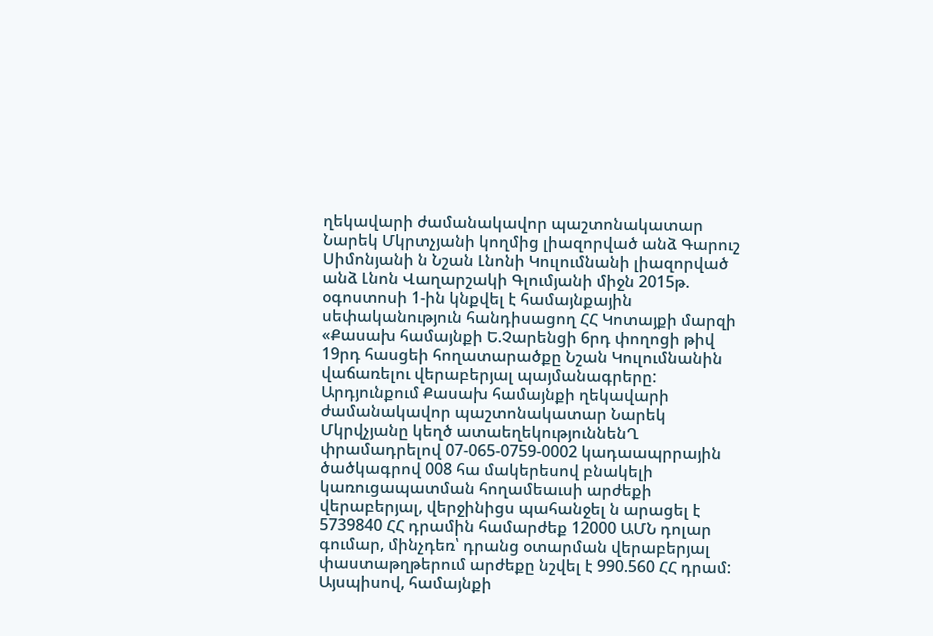ղեկավարի ժամանակավոր պաշտոնակատար Նարեկ Մկրտչյանի կողմից լիազորված անձ Գարուշ Սիմոնյանի ն Նշան Լնոնի Կուլումնանի լիազորված անձ Լնոն Վաղարշակի Գլումյանի միջն 2015թ. օգոստոսի 1-ին կնքվել է համայնքային սեփականություն հանդիսացող ՀՀ Կոտայքի մարզի «Քասախ համայնքի Ե.Չարենցի 6րդ փողոցի թիվ 19րդ հասցեի հողատարածքը Նշան Կուլումնանին վաճառելու վերաբերյալ պայմանագրերը: Արդյունքում Քասախ համայնքի ղեկավարի ժամանակավոր պաշտոնակատար Նարեկ Մկրվչյանը կեղծ ատաեղեկություննենՂ փրամադրելով 07-065-0759-0002 կադաապրրային ծածկագրով 008 հա մակերեսով բնակելի կառուցապատման հողամեաւսի արժեքի վերաբերյալ, վերջինիցս պահանջել ն արացել է 5739840 ՀՀ դրամին համարժեք 12000 ԱՄՆ դոլար գումար, մինչդեռ՝ դրանց օտարման վերաբերյալ փաստաթղթերում արժեքը նշվել է 990.560 ՀՀ դրամ:
Այսպիսով, համայնքի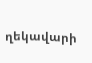ղեկավարի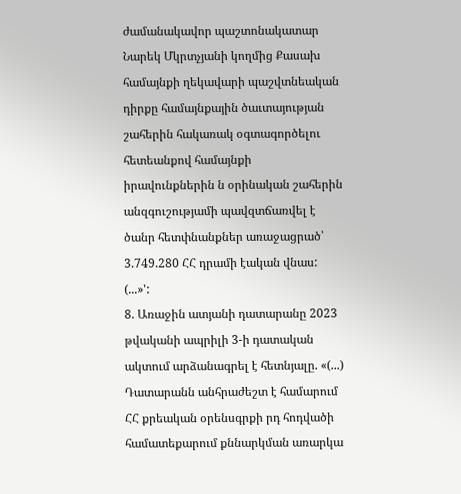ժամանակավոր պաշտոնակատար Նարեկ Մկրտչյանի կողմից Քասախ համայնքի ղեկավարի պաշվտնեական դիրքը համայնքային ծաւտայության շահերին հակառակ օգտագործելու հետեանքով համայնքի իրավունքներին ն օրինական շահերին անզգուշությամի պավզտճառվել է ծանր հետփնանքներ առաջացրած՝ 3.749.280 ՀՀ դրամի էական վնաս: (...»':
8. Առաջին ատյանի դատարանը 2023 թվականի ապրիլի 3-ի դատական ակտում արձանագրել է հետնյալը. «(...) Դատարանն անհրաժեշտ է համարում ՀՀ քրեական օրենսգրքի րդ հոդվածի համատեքարում քննարկման առարկա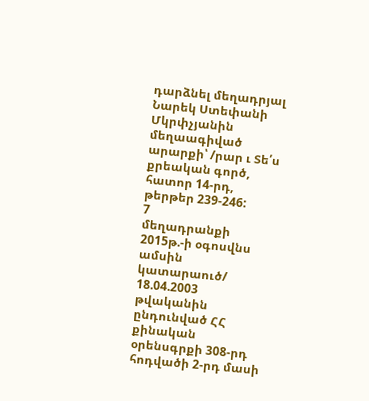դարձնել մեղադրյալ Նարեկ Ստեփանի Մկրփչյանին մեղաագիված արարքի՝ /րար ւ Տե՛ս քրեական գործ, հատոր 14-րդ, թերթեր 239-246:
7
մեղադրանքի 2015թ.-ի օգոսվնս ամսին կատարաուծ/ 18.04.2003 թվականին ընդունված ՀՀ քինական օրենսգրքի 308-րդ հոդվածի 2-րդ մասի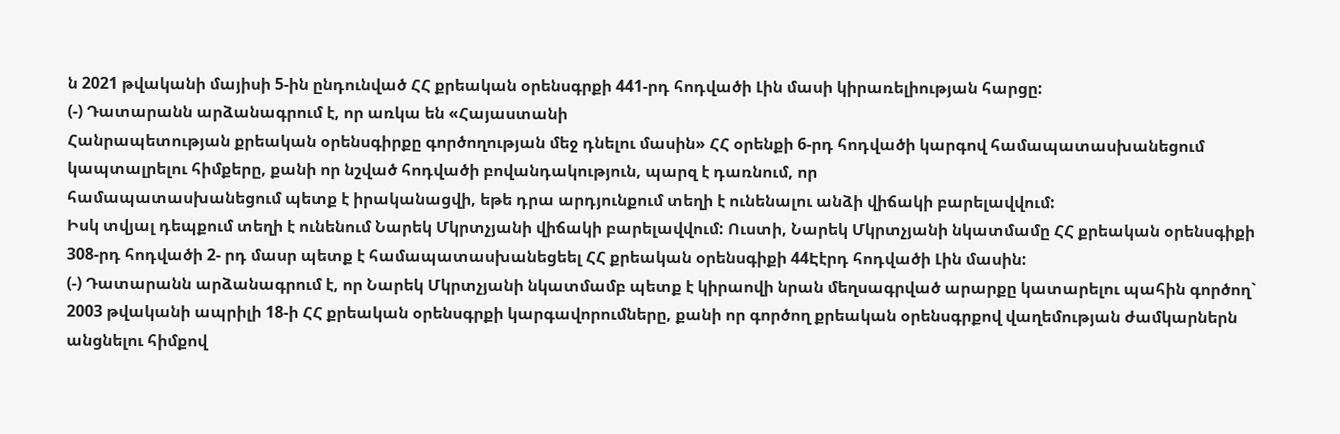ն 2021 թվականի մայիսի 5-ին ընդունված ՀՀ քրեական օրենսգրքի 441-րդ հոդվածի Լին մասի կիրառելիության հարցը:
(-) Դատարանն արձանագրում է, որ առկա են «Հայաստանի
Հանրապետության քրեական օրենսգիրքը գործողության մեջ դնելու մասին» ՀՀ օրենքի 6-րդ հոդվածի կարգով համապատասխանեցում կապտալրելու հիմքերը, քանի որ նշված հոդվածի բովանդակություն, պարզ է դառնում, որ
համապատասխանեցում պետք է իրականացվի, եթե դրա արդյունքում տեղի է ունենալու անձի վիճակի բարելավվում:
Իսկ տվյալ դեպքում տեղի է ունենում Նարեկ Մկրտչյանի վիճակի բարելավվում: Ուստի, Նարեկ Մկրտչյանի նկատմամը ՀՀ քրեական օրենսգիքի 308-րդ հոդվածի 2- րդ մասր պետք է համապատասխանեցեել ՀՀ քրեական օրենսգիքի 44Էէրդ հոդվածի Լին մասին:
(-) Դատարանն արձանագրում է, որ Նարեկ Մկրտչյանի նկատմամբ պետք է կիրաովի նրան մեղսագրված արարքը կատարելու պահին գործող` 2003 թվականի ապրիլի 18-ի ՀՀ քրեական օրենսգրքի կարգավորումները, քանի որ գործող քրեական օրենսգրքով վաղեմության ժամկարներն անցնելու հիմքով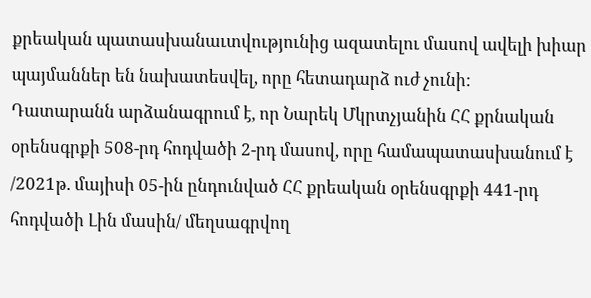քրեական պատասխանաւտվությունից ազատելու մասով ավելի խիար պայմաններ են նախատեսվել, որը հետադարձ ուժ չունի:
Դատարանն արձանագրում է, որ Նարեկ Մկրտչյանին ՀՀ քրնական օրենսգրքի 508-րդ հոդվածի 2-րդ մասով, որը համապատասխանում է /2021թ. մայիսի 05-ին ընդունված ՀՀ քրեական օրենսգրքի 441-րդ հոդվածի Լին մասին/ մեղսագրվող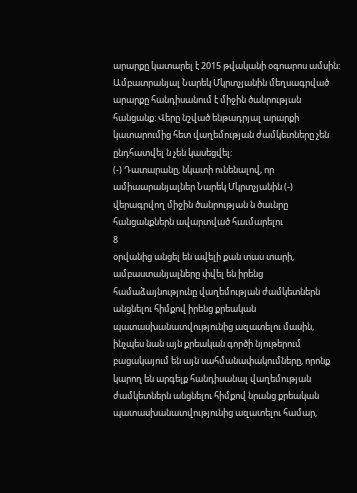արարքը կատարել է 2015 թվականի օգոարոս ամսին: Ամբատրանյալ Նարեկ Մկրտչյանին մեղսագրված արարքը հանդիսանում է միջին ծանրության հանցանք: Վերը նշված ենթադրյալ արարքի կատարումից հետ վաղեմության ժամկետները չեն ընդհատվել ն չեն կասեցվել:
(-) Դատարանը, նկատի ունենալով, որ ամիաարանյալներ Նարեկ Մկրտչյանին (-) վերագրվող միջին ծանրության ն ծաւնրը հանցանքներն ավարտված հաւմարելու
8
օրվանից անցել են ավելի քան տաս տարի, ամբաստանյալները փվել են իրենց համաձայնությունը վաղեմության ժամկետներն անցնելու հիմքով իրենց քրեական պատասխանատվությունից ազատելու մասին, ինչպես նան այն քրեական գործի նյութերում բացակայում են այն սահմանափակումները, որոնք կարող են արգելք հանդիսանալ վաղեմության ժամկետներն անցնելու հիմքով նրանց քրեական պատասխանատվությունից ազատելու համար,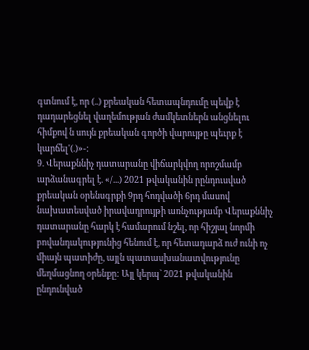գտնում է, որ (..) քրեական հետապնդումը պեվք է դադարեցնել վաղեմության ժամկետներն անցնելու հիմքով ն սույն քրեական գործի վարույթը պեւրք է կարճել'(.)»-:
9. Վերաքննիչ դատարանը վիճարկվող որոշմամբ արձանագրել է. «/...) 2021 թվականին րընդուսված քրեական օրենսգրքի 9րդ հոդվածի 6րդ մասով նախատեսված իրավադրույթի առնչությամբ Վերաքննիչ դատարանը հարկ է համարում նշել, որ հիշյալ նորմի բովանդակությունից հենում է, որ հետադարձ ուժ ունի ոչ միայն պատիժը, այլն պատասխանատվությունը մեղմացնող օրենքը: Այլ կերպ` 2021 թվականին ընդունված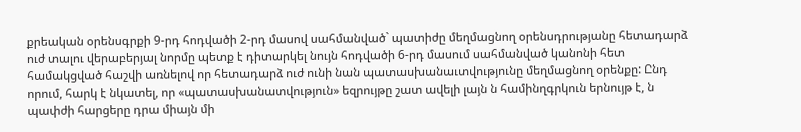քրեական օրենսգրքի 9-րդ հոդվածի 2-րդ մասով սահմանված` պատիժը մեղմացնող օրենսդրությանը հետադարձ ուժ տալու վերաբերյալ նորմը պետք է դիտարկել նույն հոդվածի 6-րդ մասում սահմանված կանոնի հետ համակցված հաշվի առնելով որ հետադարձ ուժ ունի նան պատասխանաւտվությունը մեղմացնող օրենքը: Ընդ որում, հարկ է նկատել, որ «պատասխանատվություն» եզրույթը շատ ավելի լայն ն համինղգրկուն երնույթ է, ն պափժի հարցերը դրա միայն մի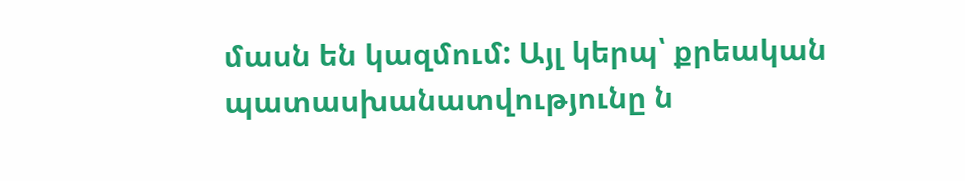մասն են կազմում: Այլ կերպ՝ քրեական պատասխանատվությունը ն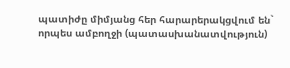պատիժը միմյանց հեր հարարերակցվում են` որպես ամբողջի (պատասխանատվություն)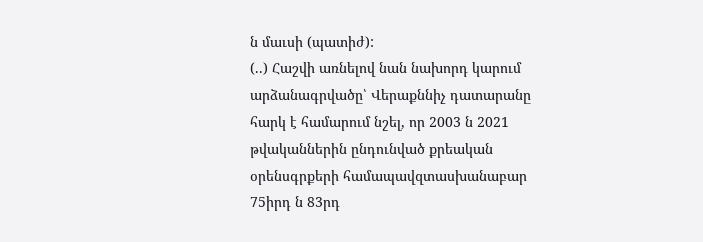ն մաւսի (պատիժ):
(..) Հաշվի առնելով նան նախորդ կարում արձանագրվածը՝ Վերաքննիչ դատարանը հարկ է համարում նշել, որ 2003 ն 2021 թվականներին ընդունված քրեական օրենսգրքերի համապավզտասխանաբար 75իրդ ն 83րդ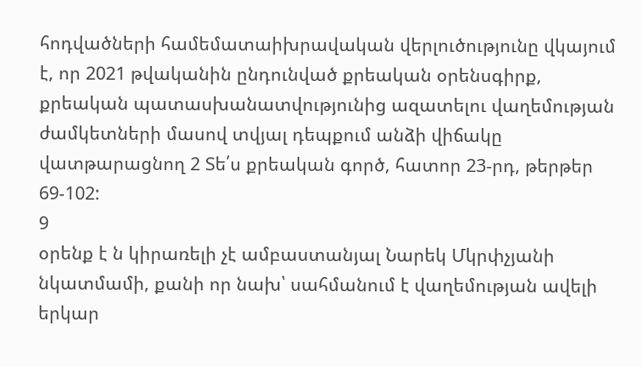հոդվածների համեմատաիխրավական վերլուծությունը վկայում է, որ 2021 թվականին ընդունված քրեական օրենսգիրք, քրեական պատասխանատվությունից ազատելու վաղեմության ժամկետների մասով տվյալ դեպքում անձի վիճակը վատթարացնող 2 Տե՛ս քրեական գործ, հատոր 23-րդ, թերթեր 69-102:
9
օրենք է ն կիրառելի չէ ամբաստանյալ Նարեկ Մկրփչյանի նկատմամի, քանի որ նախ՝ սահմանում է վաղեմության ավելի երկար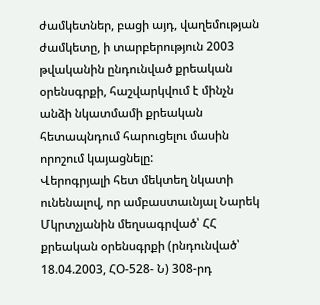ժամկետներ, բացի այդ, վաղեմության ժամկետը, ի տարբերություն 2003 թվականին ընդունված քրեական օրենսգրքի, հաշվարկվում է մինչն անձի նկատմամի քրեական հետապնդում հարուցելու մասին որոշում կայացնելը:
Վերոգրյալի հետ մեկտեղ նկատի ունենալով, որ ամբաստաւնյալ Նարեկ Մկրտչյանին մեղսագրված՝ ՀՀ քրեական օրենսգրքի (րնդունված՝ 18.04.2003, ՀՕ-528- Ն) 308-րդ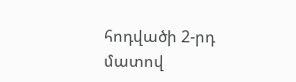հոդվածի 2-րդ մատով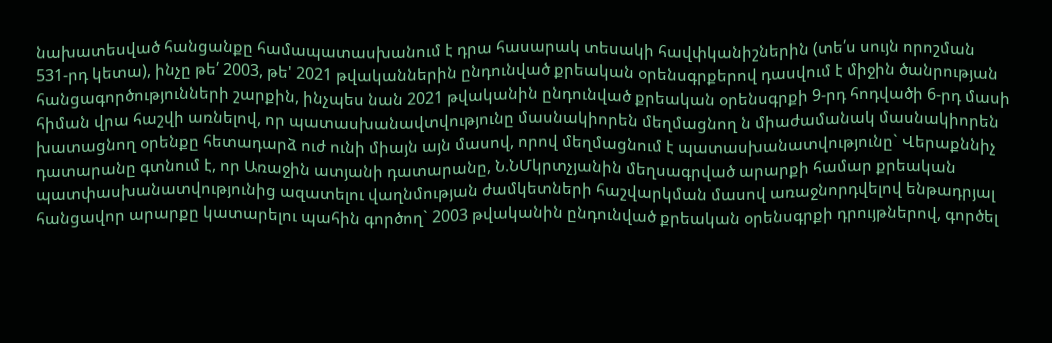նախատեսված հանցանքը համապատասխանում է դրա հասարակ տեսակի հավփկանիշներին (տե՛ս սույն որոշման 531-րդ կետա), ինչը թե՛ 2003, թե' 2021 թվականներին ընդունված քրեական օրենսգրքերով դասվում է միջին ծանրության հանցագործությունների շարքին, ինչպես նան 2021 թվականին ընդունված քրեական օրենսգրքի 9-րդ հոդվածի 6-րդ մասի հիման վրա հաշվի առնելով, որ պատասխանավտվությունը մասնակիորեն մեղմացնող ն միաժամանակ մասնակիորեն խատացնող օրենքը հետադարձ ուժ ունի միայն այն մասով, որով մեղմացնում է պատասխանատվությունը` Վերաքննիչ դատարանը գտնում է, որ Առաջին ատյանի դատարանը, Ն.ՆՄկրտչյանին մեղսագրված արարքի համար քրեական պատփասխանատվությունից ազատելու վաղնմության ժամկետների հաշվարկման մասով առաջնորդվելով ենթադրյալ հանցավոր արարքը կատարելու պահին գործող` 2003 թվականին ընդունված քրեական օրենսգրքի դրույթներով, գործել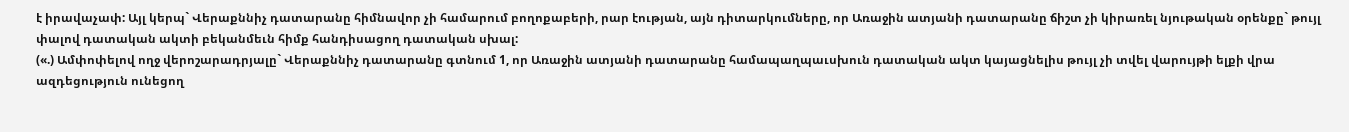է իրավաչափ: Այլ կերպ` Վերաքննիչ դատարանը հիմնավոր չի համարում բողոքաբերի, րար էության, այն դիտարկումները, որ Առաջին ատյանի դատարանը ճիշտ չի կիրառել նյութական օրենքը` թույլ փալով դատական ակտի բեկանմեւն հիմք հանդիսացող դատական սխալ:
(«.) Ամփոփելով ողջ վերոշարադրյալը` Վերաքննիչ դատարանը գտնում 1, որ Առաջին ատյանի դատարանը համապաղպաւսխուն դատական ակտ կայացնելիս թույլ չի տվել վարույթի ելքի վրա ազդեցություն ունեցող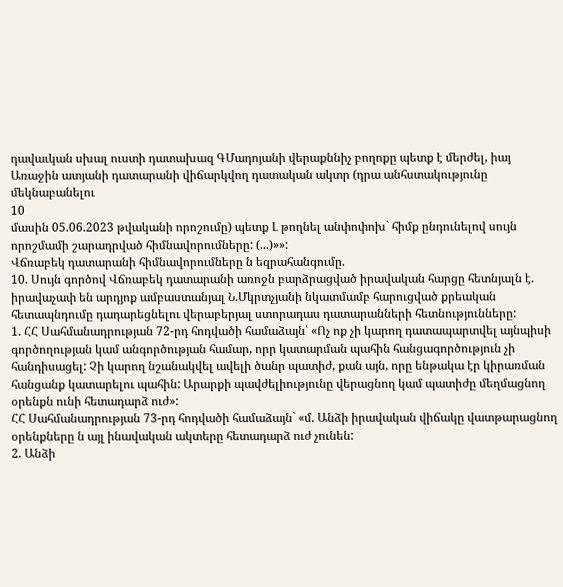դավաւկան սխալ ուստի դատախազ ԳՄադոյանի վերաքննիչ բողոքը պետք է մերժել, իայ Առաջին ատյանի դատարանի վիճարկվող դատական ակտր (դրա անհստակությունը մեկնաբանելու
10
մասին 05.06.2023 թվականի որոշումը) պետք Լ թողնել անփոփոխ` հիմք ընդունելով սույն որոշմամի շարադրված հիմնավորումները: (...)»»:
Վճռաբեկ դատարանի հիմնավորումները ն եզրահանգումը.
10. Սույն գործով Վճռաբեկ դատարանի առոջն բարձրացված իրավական հարցը հետնյալն է. իրավաչափ են արդյոք ամբաստանյալ Ն.Մկրտչյանի նկատմամբ հարուցված քրեական հետապնդումը դադարեցնելու վերաբերյալ ստորադաս դատարանների հետնությունները:
1. ՀՀ Սահմանադրության 72-րդ հոդվածի համաձայն՝ «Ոչ ոք չի կարող դատապարտվել այնպիսի գործողության կամ անգործության համար, որր կատարման պահին հանցագործություն չի հանդիսացել: Չի կարող նշանակվել ավելի ծանր պատիժ, քան այն, որը ենթակա էր կիրառման հանցանք կատարելու պահին: Արարքի պավժելիությունը վերացնող կամ պատիժը մեղմացնող օրենքն ունի հետադարձ ուժ»:
ՀՀ Սահմանադրության 73-րդ հոդվածի համաձայն` «մ. Անձի իրավական վիճակը վատթարացնող օրենքները ն այլ ինավական ակտերը հետադարձ ուժ չունեն:
2. Անձի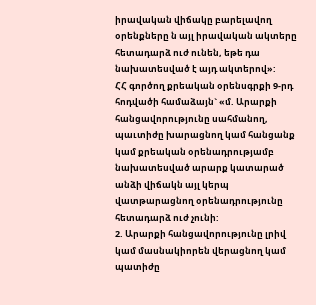իրավական վիճակը բարելավող օրենքները ն այլ իրավական ակտերը հետադարձ ուժ ունեն, եթե դա նախատեսված է այդ ակտերով»:
ՀՀ գործող քրեական օրենսգրքի 9-րդ հոդվածի համաձայն` «մ. Արարքի հանցավորությունը սահմանող, պաւտիժը խարացնող կամ հանցանք կամ քրեական օրենադրությամբ նախատեսված արարք կատարած անձի վիճակն այլ կերպ վատթարացնող օրենադրությունը հետադարձ ուժ չունի:
2. Արարքի հանցավորությունը լրիվ կամ մասնակիորեն վերացնող կամ պատիժը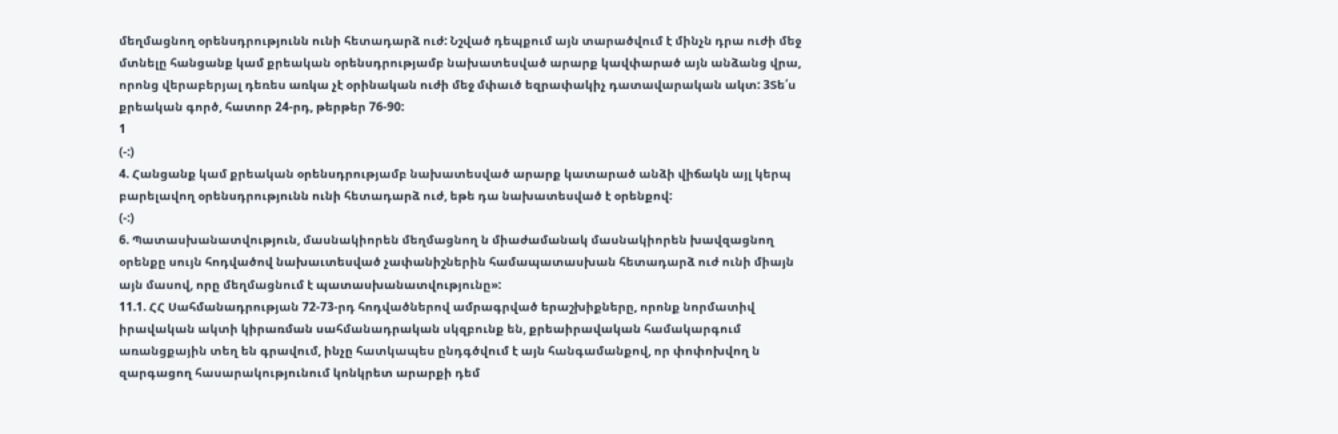մեղմացնող օրենսդրությունն ունի հետադարձ ուժ: Նշված դեպքում այն տարածվում է մինչն դրա ուժի մեջ մտնելը հանցանք կամ քրեական օրենսդրությամբ նախատեսված արարք կավփարած այն անձանց վրա, որոնց վերաբերյալ դեռես առկա չէ օրինական ուժի մեջ մփաւծ եզրափակիչ դատավարական ակտ: 3Տե՛ս քրեական գործ, հատոր 24-րդ, թերթեր 76-90:
1
(-:)
4. Հանցանք կամ քրեական օրենսդրությամբ նախատեսված արարք կատարած անձի վիճակն այլ կերպ բարելավող օրենսդրությունն ունի հետադարձ ուժ, եթե դա նախատեսված է օրենքով:
(-:)
6. Պատասխանատվություն, մասնակիորեն մեղմացնող ն միաժամանակ մասնակիորեն խավզացնող օրենքը սույն հոդվածով նախաւտեսված չափանիշներին համապատասխան հետադարձ ուժ ունի միայն այն մասով, որը մեղմացնում է պատասխանատվությունը»:
11.1. ՀՀ Սահմանադրության 72-73-րդ հոդվածներով ամրագրված երաշխիքները, որոնք նորմատիվ իրավական ակտի կիրառման սահմանադրական սկզբունք են, քրեաիրավական համակարգում առանցքային տեղ են գրավում, ինչը հատկապես ընդգծվում է այն հանգամանքով, որ փոփոխվող ն զարգացող հասարակությունում կոնկրետ արարքի դեմ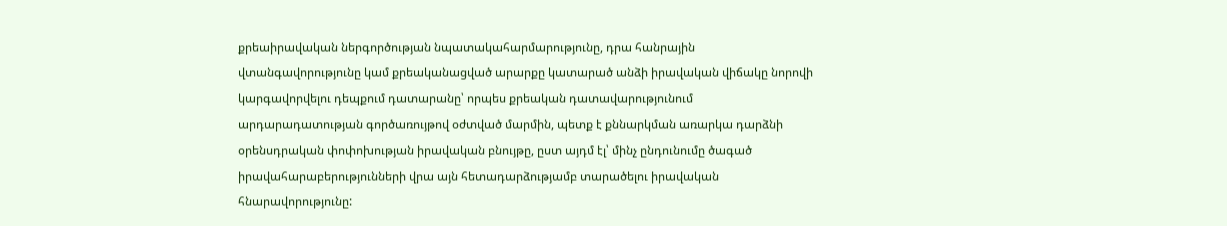քրեաիրավական ներգործության նպատակահարմարությունը, դրա հանրային վտանգավորությունը կամ քրեականացված արարքը կատարած անձի իրավական վիճակը նորովի կարգավորվելու դեպքում դատարանը՝ որպես քրեական դատավարությունում արդարադատության գործառույթով օժտված մարմին, պետք է քննարկման առարկա դարձնի օրենսդրական փոփոխության իրավական բնույթը, ըստ այդմ էլ՝ մինչ ընդունումը ծագած իրավահարաբերությունների վրա այն հետադարձությամբ տարածելու իրավական հնարավորությունը: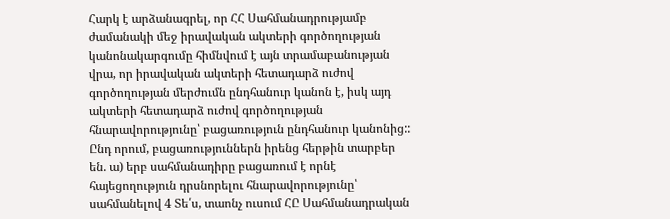Հարկ է արձանագրել, որ ՀՀ Սահմանադրությամբ ժամանակի մեջ իրավական ակտերի գործողության կանոնակարգումը հիմնվում է այն տրամաբանության վրա, որ իրավական ակտերի հետադարձ ուժով գործողության մերժումն ընդհանուր կանոն է, իսկ այդ ակտերի հետադարձ ուժով գործողության հնարավորությունը՝ բացառություն ընդհանուր կանոնից::
Ընդ որում, բացառություններն իրենց հերթին տարբեր են. ա) երբ սահմանադիրը բացառում է որնէ հայեցողություն դրսնորելու հնարավորությունը՝ սահմանելով 4 Տե՛ս, տաոնչ ուսում ՀԸ Սահմանադրական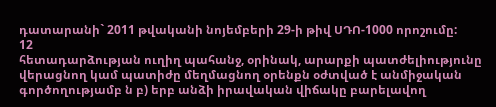դատարանի` 2011 թվականի նոյեմբերի 29-ի թիվ ՍԴՈ-1000 որոշումը:
12
հետադարձության ուղիղ պահանջ, օրինակ, արարքի պատժելիությունը վերացնող կամ պատիժը մեղմացնող օրենքն օժտված է անմիջական գործողությամբ ն բ) երբ անձի իրավական վիճակը բարելավող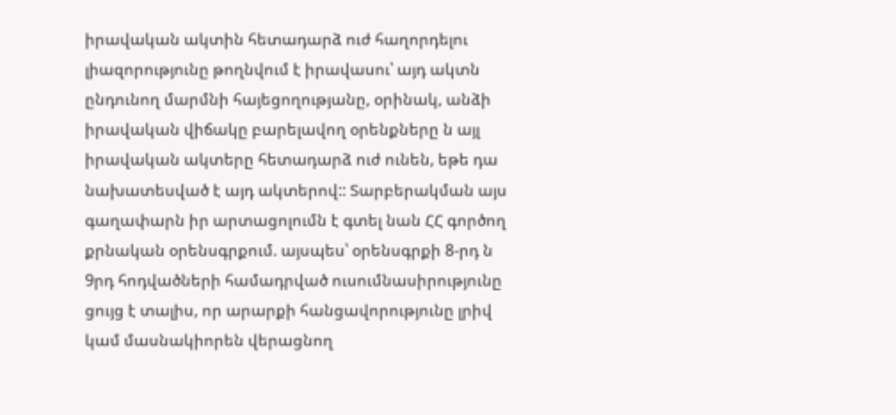իրավական ակտին հետադարձ ուժ հաղորդելու լիազորությունը թողնվում է իրավասու՝ այդ ակտն ընդունող մարմնի հայեցողությանը, օրինակ, անձի իրավական վիճակը բարելավող օրենքները ն այլ իրավական ակտերը հետադարձ ուժ ունեն, եթե դա նախատեսված է այդ ակտերով:: Տարբերակման այս գաղափարն իր արտացոլումն է գտել նան ՀՀ գործող քրնական օրենսգրքում. այսպես՝ օրենսգրքի 8-րդ ն 9րդ հոդվածների համադրված ուսումնասիրությունը ցույց է տալիս, որ արարքի հանցավորությունը լրիվ կամ մասնակիորեն վերացնող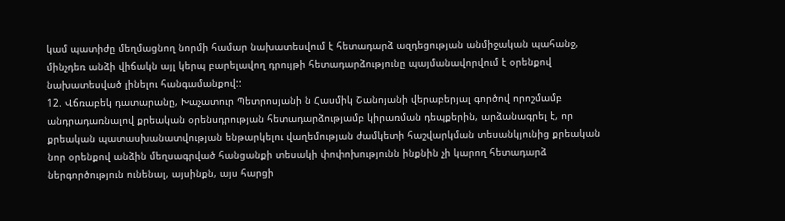կամ պատիժը մեղմացնող նորմի համար նախատեսվում է հետադարձ ազդեցության անմիջական պահանջ, մինչդեռ անձի վիճակն այլ կերպ բարելավող դրույթի հետադարձությունը պայմանավորվում է օրենքով նախատեսված լինելու հանգամանքով::
12. Վճռաբեկ դատարանը, Խաչատուր Պետրոսյանի ն Հասմիկ Շանոյանի վերաբերյալ գործով որոշմամբ անդրադառնալով քրեական օրենսդրության հետադարձությամբ կիրառման դեպքերին, արձանագրել է, որ քրեական պատասխանատվության ենթարկելու վաղեմության ժամկետի հաշվարկման տեսանկյունից քրեական նոր օրենքով անձին մեղսագրված հանցանքի տեսակի փոփոխությունն ինքնին չի կարող հետադարձ ներգործություն ունենալ, այսինքն, այս հարցի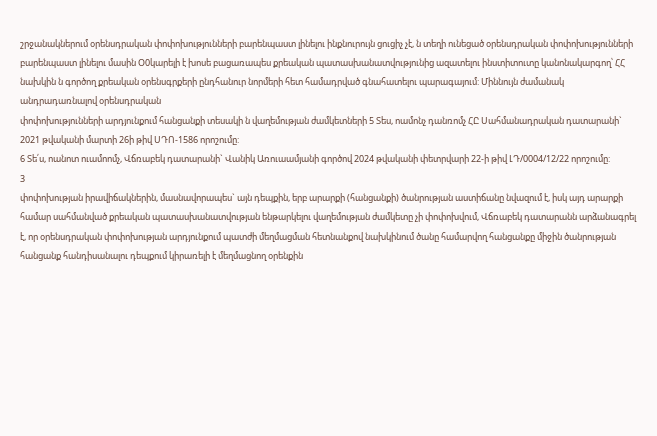շրջանակներում օրենսդրական փոփոխությունների բարենպաստ լինելու ինքնուրույն ցուցիչ չէ, ն տեղի ունեցած օրենսդրական փոփոխությունների բարենպաստ լինելու մասին Օ0կարելի է խոսե բացառապես քրեական պատասխանատվությունից ազատելու ինստիտուտը կանոնակարգող՝ ՀՀ նախկին ն գործող քրեական օրենսգրքերի ընդհանուր նորմերի հետ համադրված գնահատելու պարագայում: Միննույն ժամանակ անդրադառնալով օրենսդրական
փոփոխությունների արդյունքում հանցանքի տեսակի ն վաղեմության ժամկետների 5 Տես, ոամոնչ դանռոմչ ՀԸ Սահմանադրական դատարանի` 2021 թվականի մարտի 26ի թիվ ՍԴՈ-1586 որոշումը:
6 Տե՛ս, ոանոտ ուամոոմչ, Վճռաբեկ դատարանի` Վանիկ Առուաամյանի գործով 2024 թվականի փետրվարի 22-ի թիվ ԼԴ/0004/12/22 որոշումը:
3
փոփոխության իրավիճակներին, մասնավորապես` այն դեպքին, երբ արարքի (հանցանքի) ծանրության աստիճանը նվազում է, իսկ այդ արարքի համար սահմանված քրեական պատասխանատվության ենթարկելու վաղեմության ժամկետը չի փոփոխվում, Վճռաբեկ դատարանն արձանագրել է, որ օրենսդրական փոփոխության արդյունքում պատժի մեղմացման հետնանքով նախկինում ծանը համարվող հանցանքը միջին ծանրության հանցանք հանդիսանալու դեպքում կիրառելի է մեղմացնող օրենքին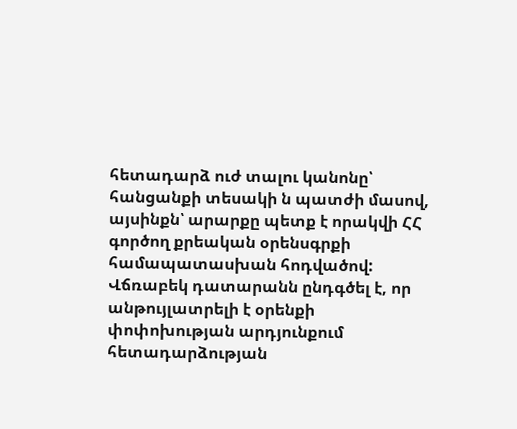հետադարձ ուժ տալու կանոնը՝ հանցանքի տեսակի ն պատժի մասով, այսինքն՝ արարքը պետք է որակվի ՀՀ գործող քրեական օրենսգրքի համապատասխան հոդվածով: Վճռաբեկ դատարանն ընդգծել է, որ անթույլատրելի է օրենքի փոփոխության արդյունքում հետադարձության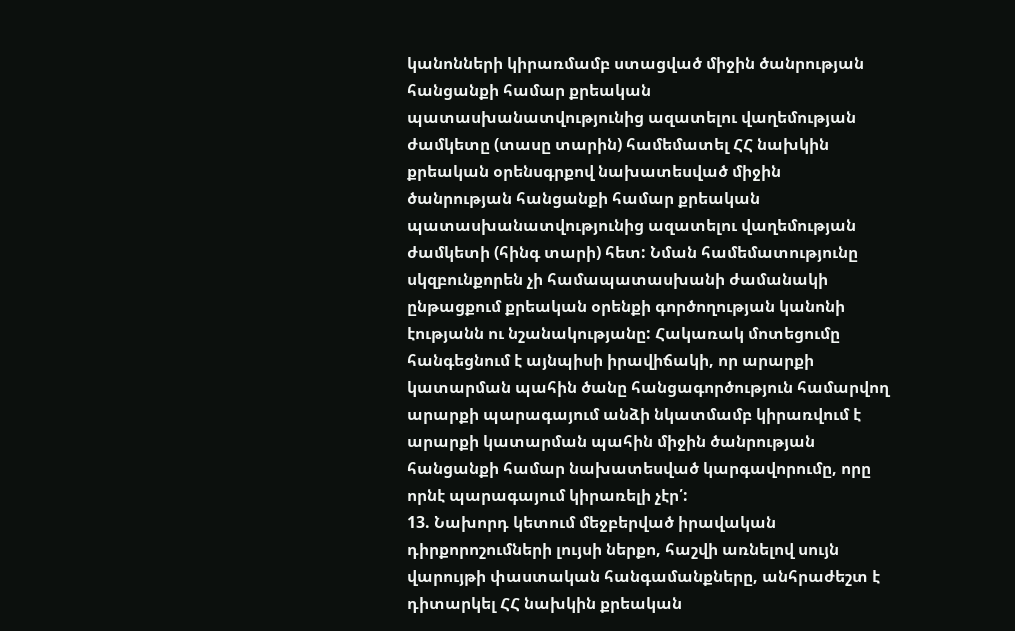կանոնների կիրառմամբ ստացված միջին ծանրության հանցանքի համար քրեական
պատասխանատվությունից ազատելու վաղեմության ժամկետը (տասը տարին) համեմատել ՀՀ նախկին քրեական օրենսգրքով նախատեսված միջին ծանրության հանցանքի համար քրեական պատասխանատվությունից ազատելու վաղեմության ժամկետի (հինգ տարի) հետ: Նման համեմատությունը սկզբունքորեն չի համապատասխանի ժամանակի ընթացքում քրեական օրենքի գործողության կանոնի էությանն ու նշանակությանը: Հակառակ մոտեցումը հանգեցնում է այնպիսի իրավիճակի, որ արարքի կատարման պահին ծանը հանցագործություն համարվող արարքի պարագայում անձի նկատմամբ կիրառվում է արարքի կատարման պահին միջին ծանրության հանցանքի համար նախատեսված կարգավորումը, որը որնէ պարագայում կիրառելի չէր՛:
13. Նախորդ կետում մեջբերված իրավական դիրքորոշումների լույսի ներքո, հաշվի առնելով սույն վարույթի փաստական հանգամանքները, անհրաժեշտ է դիտարկել ՀՀ նախկին քրեական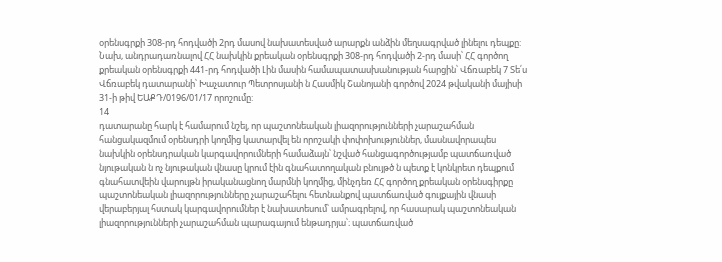օրենսգրքի 308-րդ հոդվածի 2րդ մասով նախատեսված արարքն անձին մեղսագրված լինելու դեպքը: Նախ, անդրադառնալով ՀՀ նախկին քրեական օրենսգրքի 308-րդ հոդվածի 2-րդ մասի՝ ՀՀ գործող քրեական օրենսգրքի 441-րդ հոդվածի Լին մասին համապատասխանության հարցին՝ Վճռաբեկ 7 Տե՛ս Վճռաբեկ դատարանի՝ Խաչատուր Պետրոսյանի ն Հասմիկ Շանոյանի գործով 2024 թվականի մայիսի 31-ի թիվ ԵԱՔԴ/0196/01/17 որոշումը:
14
դատարանը հարկ է համարում նշել, որ պաշտոնեական լիազորությունների չարաշահման հանցակազմում օրենսդրի կողմից կատարվել են որոշակի փոփոխություններ, մասնավորապես նախկին օրենսդրական կարգավորումների համաձայն՝ նշված հանցագործությամբ պատճառված նյութական ն ոչ նյութական վնասը կրում էին գնահատողական բնույթծ ն պետք է կոնկրետ դեպքում գնահատվեին վարույթն իրականացնող մարմնի կողմից, մինչդեռ ՀՀ գործող քրեական օրենսգիրքը պաշտոնեական լիազորությունները չարաշահելու հետնանքով պատճառված գույքային վնասի վերաբերյալ հստակ կարգավորումներ է նախատեսում՝ ամրագրելով, որ հասարակ պաշտոնեական լիազորությունների չարաշահման պարագայում ենթադրյա՝։ պատճառված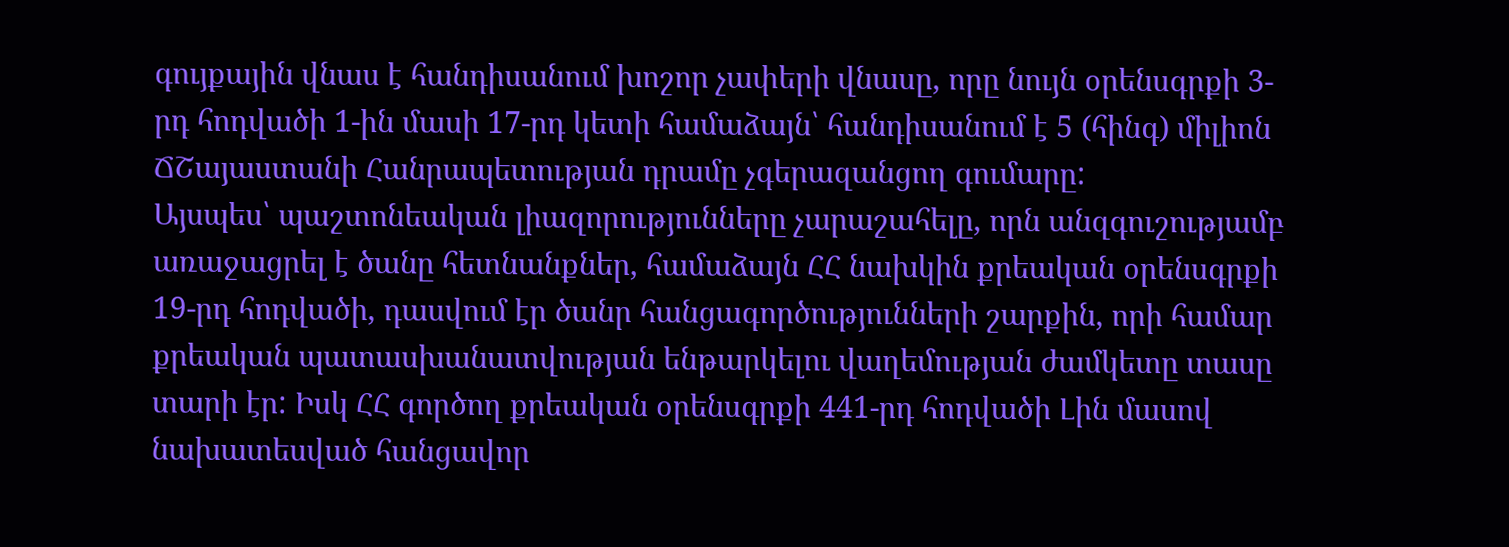գույքային վնաս է հանդիսանում խոշոր չափերի վնասը, որը նույն օրենսգրքի 3-րդ հոդվածի 1-ին մասի 17-րդ կետի համաձայն՝ հանդիսանում է 5 (հինգ) միլիոն ՃՇայաստանի Հանրապետության դրամը չգերազանցող գումարը:
Այսպես՝ պաշտոնեական լիազորությունները չարաշահելը, որն անզգուշությամբ առաջացրել է ծանը հետնանքներ, համաձայն ՀՀ նախկին քրեական օրենսգրքի 19-րդ հոդվածի, դասվում էր ծանր հանցագործությունների շարքին, որի համար քրեական պատասխանատվության ենթարկելու վաղեմության ժամկետը տասը տարի էր: Իսկ ՀՀ գործող քրեական օրենսգրքի 441-րդ հոդվածի Լին մասով նախատեսված հանցավոր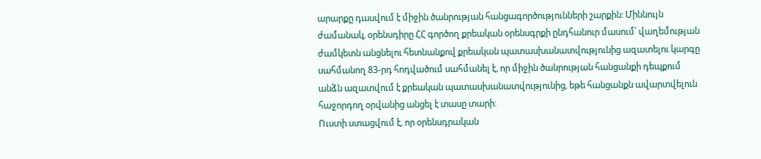արարքը դասվում է միջին ծանրության հանցագործությունների շարքին: Միննույն ժամանակ, օրենսդիրը ՀՀ գործող քրեական օրենսգրքի ընդհանուր մասում՝ վաղեմության ժամկետն անցնելու հետնանքով քրեական պատասխանատվությունից ազատելու կարգը սահմանող 83-րդ հոդվածում սահմանել է, որ միջին ծանրության հանցանքի դեպքում անձն ազատվում է քրեական պատասխանատվությունից, եթե հանցանքն ավարտվելուն հաջորդող օրվանից անցել է տասը տարի:
Ուստի ստացվում է, որ օրենսդրական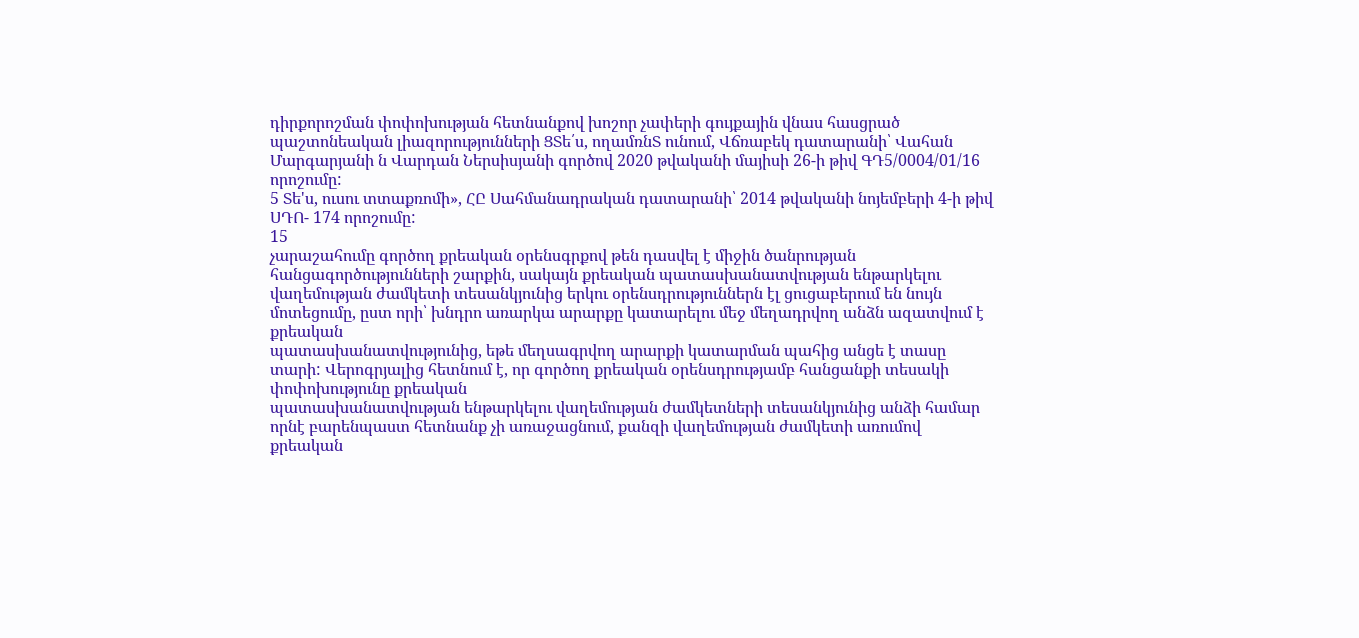դիրքորոշման փոփոխության հետնանքով խոշոր չափերի գույքային վնաս հասցրած պաշտոնեական լիազորությունների ՑՏե՛ս, ողամռնՏ ունում, Վճռաբեկ դատարանի՝ Վահան Մարգարյանի ն Վարդան Ներսիսյանի գործով 2020 թվականի մայիսի 26-ի թիվ ԳԴ5/0004/01/16 որոշումը:
5 Տե'ս, ուսու տտաքռոմի», ՀԸ Սահմանադրական դատարանի՝ 2014 թվականի նոյեմբերի 4-ի թիվ ՍԴՈ- 174 որոշումը:
15
չարաշահումը գործող քրեական օրենսգրքով թեն դասվել է միջին ծանրության հանցագործությունների շարքին, սակայն քրեական պատասխանատվության ենթարկելու վաղեմության ժամկետի տեսանկյունից երկու օրենսդրություններն էլ ցուցաբերում են նույն մոտեցումը, ըստ որի՝ խնդրո առարկա արարքը կատարելու մեջ մեղադրվող անձն ազատվում է քրեական
պատասխանատվությունից, եթե մեղսագրվող արարքի կատարման պահից անցե է տասը տարի: Վերոգրյալից հետնում է, որ գործող քրեական օրենսդրությամբ հանցանքի տեսակի փոփոխությունը քրեական
պատասխանատվության ենթարկելու վաղեմության ժամկետների տեսանկյունից անձի համար որնէ բարենպաստ հետնանք չի առաջացնում, քանզի վաղեմության ժամկետի առումով քրեական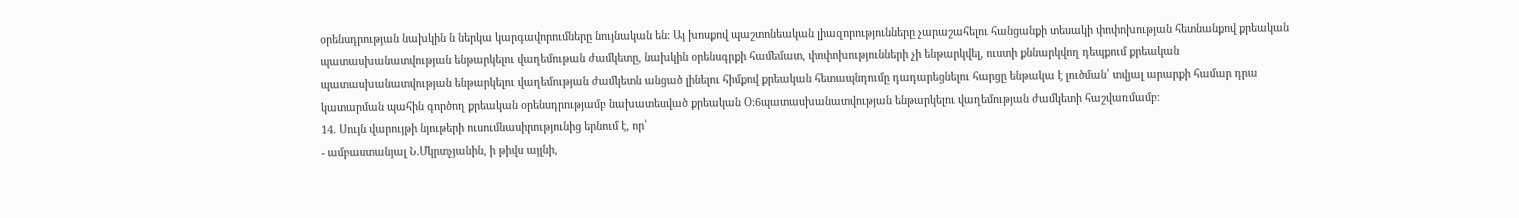օրենսդրության նախկին ն ներկա կարգավորումները նույնական են: Այ խոսքով պաշտոնեական լիազորությունները չարաշահելու հանցանքի տեսակի փոփոխության հետնանքով քրեական պատասխանատվության ենթարկելու վաղեմութան ժամկետը, նախկին օրենսգրքի համեմատ, փոփոխությունների չի ենթարկվել, ուստի քննարկվող դեպքում քրեական պատասխանատվության ենթարկելու վաղեմության ժամկետն անցած լինելու հիմքով քրեական հետապնդումը դադարեցնելու հարցը ենթակա է լուծման՝ տվյալ արարքի համար դրա կատարման պահին գործող քրեական օրենսդրությամբ նախատեսված քրեական Օ։6պատասխանատվության ենթարկելու վաղեմության ժամկետի հաշվառմամբ:
14. Սույն վարույթի նյութերի ուսումնասիրությունից երնում է, որ՝
- ամբաստանյալ Ն.Մկրտչյանին, ի թիվս այլնի,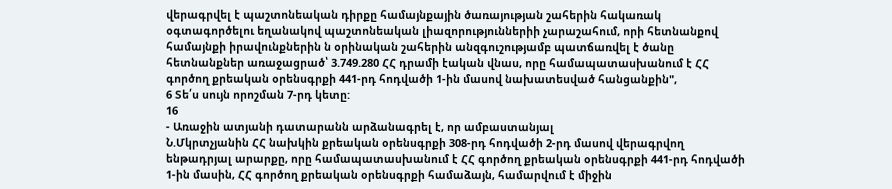վերագրվել է պաշտոնեական դիրքը համայնքային ծառայության շահերին հակառակ օգտագործելու եղանակով պաշտոնեական լիազորություններիի չարաշահում, որի հետնանքով համայնքի իրավունքներին ն օրինական շահերին անզգուշությամբ պատճառվել է ծանը հետնանքներ առաջացրած՝ 3.749.280 ՀՀ դրամի էական վնաս, որը համապատասխանում է ՀՀ գործող քրեական օրենսգրքի 441-րդ հոդվածի 1-ին մասով նախատեսված հանցանքին",
6 Տե՛ս սույն որոշման 7-րդ կետը:
16
- Առաջին ատյանի դատարանն արձանագրել է, որ ամբաստանյալ
Ն.Մկրտչյանին ՀՀ նախկին քրեական օրենսգրքի 308-րդ հոդվածի 2-րդ մասով վերագրվող ենթադրյալ արարքը, որը համապատասխանում է ՀՀ գործող քրեական օրենսգրքի 441-րդ հոդվածի 1-ին մասին, ՀՀ գործող քրեական օրենսգրքի համաձայն, համարվում է միջին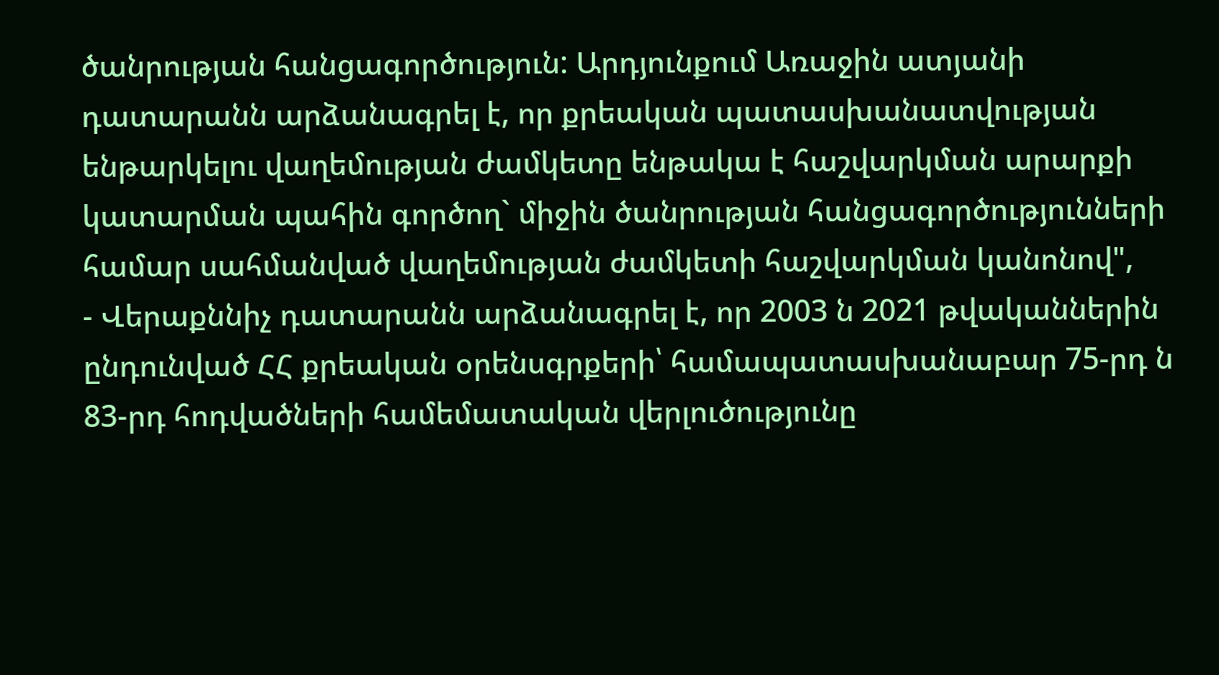ծանրության հանցագործություն: Արդյունքում Առաջին ատյանի դատարանն արձանագրել է, որ քրեական պատասխանատվության ենթարկելու վաղեմության ժամկետը ենթակա է հաշվարկման արարքի կատարման պահին գործող` միջին ծանրության հանցագործությունների համար սահմանված վաղեմության ժամկետի հաշվարկման կանոնով",
- Վերաքննիչ դատարանն արձանագրել է, որ 2003 ն 2021 թվականներին ընդունված ՀՀ քրեական օրենսգրքերի՝ համապատասխանաբար 75-րդ ն 83-րդ հոդվածների համեմատական վերլուծությունը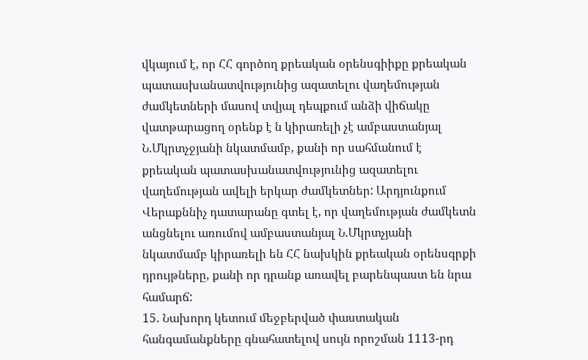վկայում է, որ ՀՀ գործող քրեական օրենսգիիքը քրեական պատասխանատվությունից ազատելու վաղեմության ժամկետների մասով տվյալ դեպքում անձի վիճակը վատթարացող օրենք է ն կիրառելի չէ ամբաստանյալ Ն.Մկրտչջյանի նկատմամբ, քանի որ սահմանում է քրեական պատասխանատվությունից ազատելու վաղեմության ավելի երկար ժամկետներ: Արդյունքում Վերաքննիչ դատարանը գտել է, որ վաղեմության ժամկետն անցնելու առումով ամբաստանյալ Ն.Մկրտչյանի նկատմամբ կիրառելի են ՀՀ նախկին քրեական օրենսգրքի դրույթները, քանի որ դրանք առավել բարենպաստ են նրա համարճ:
15. Նախորդ կետում մեջբերված փաստական հանգամանքները գնահատելով սույն որոշման 1113-րդ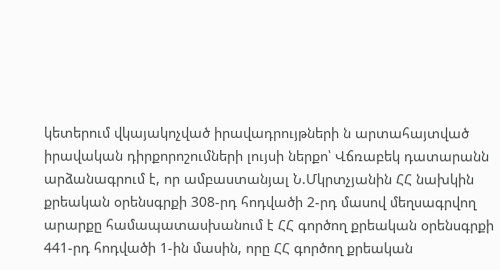կետերում վկայակոչված իրավադրույթների ն արտահայտված իրավական դիրքորոշումների լույսի ներքո՝ Վճռաբեկ դատարանն արձանագրում է, որ ամբաստանյալ Ն.Մկրտչյանին ՀՀ նախկին քրեական օրենսգրքի 308-րդ հոդվածի 2-րդ մասով մեղսագրվող արարքը համապատասխանում է ՀՀ գործող քրեական օրենսգրքի 441-րդ հոդվածի 1-ին մասին, որը ՀՀ գործող քրեական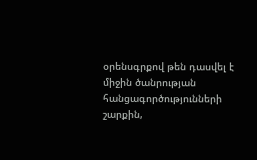օրենսգրքով թեն դասվել է միջին ծանրության հանցագործությունների շարքին,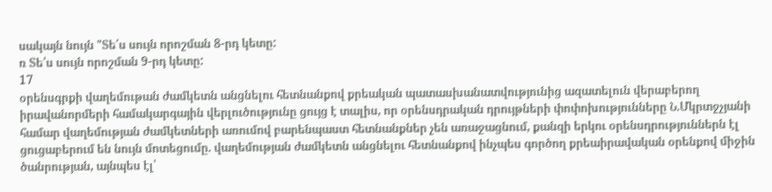սակայն նույն "Տե՛ս սույն որոշման 8-րդ կետը:
ռ Տե՛ս սույն որոշման 9-րդ կետը:
17
օրենսգրքի վաղեմութան ժամկետն անցնելու հետնանքով քրեական պատասխանատվությունից ազատելուն վերաբերող իրավանորմերի համակարգային վերլուծությունը ցույց է տալիս, որ օրենսդրական դրույթների փոփոխությունները Ն.Մկրտջչյանի համար վաղեմության ժամկետների առումով բարենպաստ հետնանքներ չեն առաջացնում, քանզի երկու օրենսդրություններն էլ ցուցաբերում են նույն մոտեցումը. վաղեմության ժամկետն անցնելու հետնանքով ինչպես գործող քրեաիրավական օրենքով միջին ծանրության, այնպես էլ՝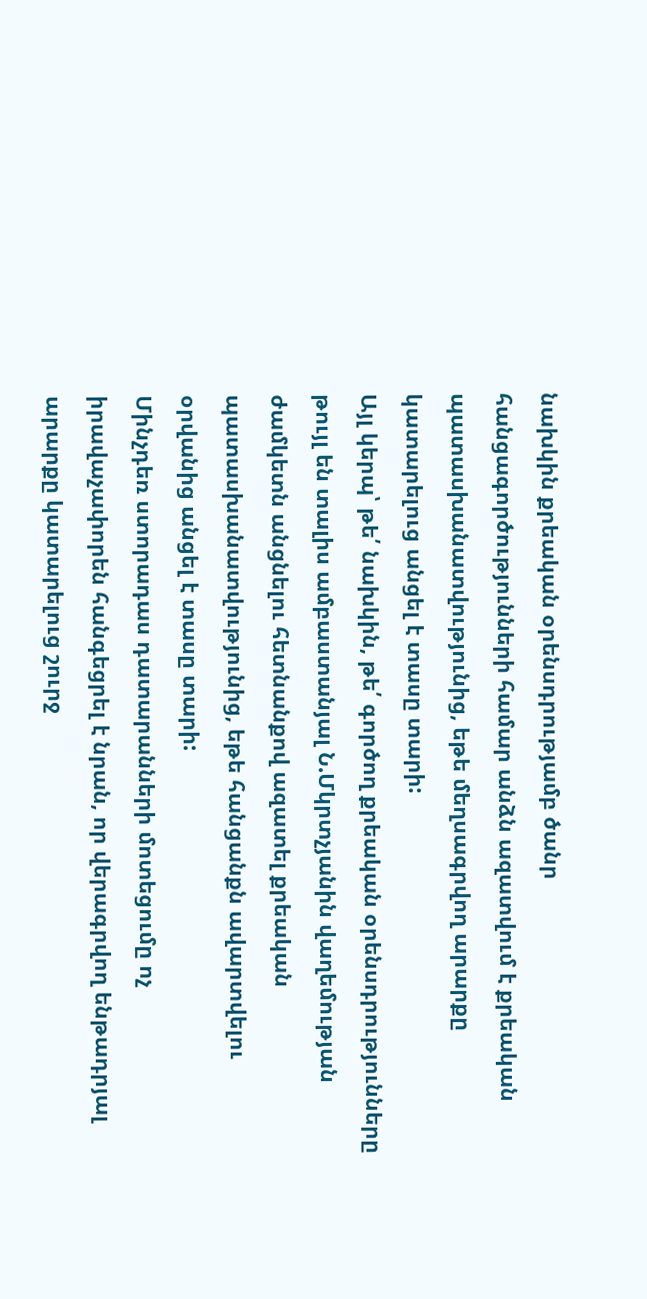նախկին քրեական օրենսդրությամբ ծանր հանցագործությունների համար անձն ազատվում է քրեական պատասխանատվությունից, եթե մեղսագրվող արարքը կատարելուց անցել է տասը տարի:
Այլ կերպ՝ թե՛ նախկին, թե՛ գործող քրեական օրենսդրությունները թույլ են տալիս ամբաստանյալ Ն.Մկրտչյանին վաղեմության ժամկետն անցնելու հետնանքով ազատել քրեական պատասխանատվությունից, եթե հանցանքն ավարտվելու օրվանից անցել է տասը տարի:
Մինչդեռ ստորադաս դատարանների մոտեցումը ոչ իրավաչափորեն հանգեցրել է նրան, որ վերագրվող ենթադրյալ արարքը կատարելուց շուրջ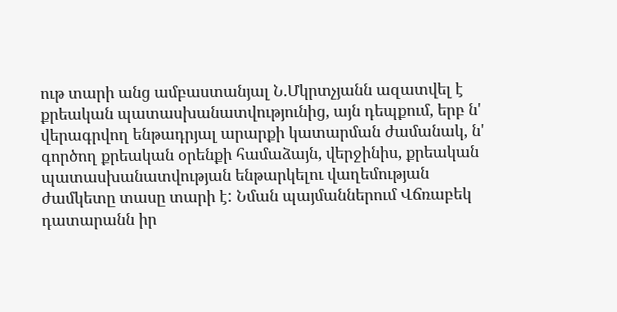ութ տարի անց ամբաստանյալ Ն.Մկրտչյանն ազատվել է քրեական պատասխանատվությունից, այն դեպքում, երբ ն' վերագրվող ենթադրյալ արարքի կատարման ժամանակ, ն' գործող քրեական օրենքի համաձայն, վերջինիս, քրեական պատասխանատվության ենթարկելու վաղեմության ժամկետը տասը տարի է: Նման պայմաններում Վճռաբեկ դատարանն իր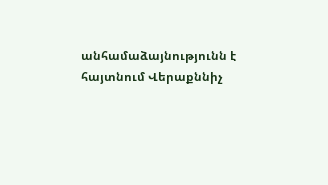անհամաձայնությունն է հայտնում Վերաքննիչ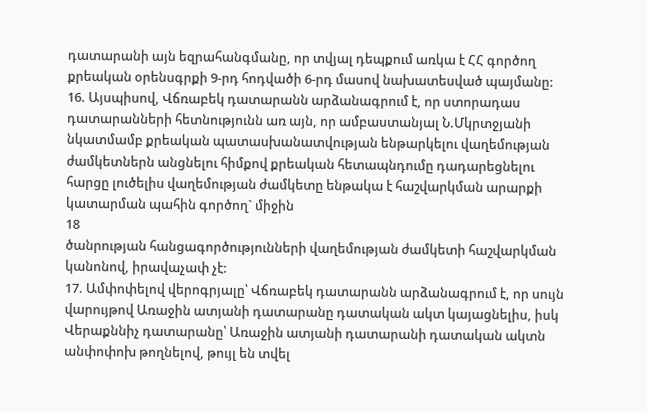դատարանի այն եզրահանգմանը, որ տվյալ դեպքում առկա է ՀՀ գործող քրեական օրենսգրքի 9-րդ հոդվածի 6-րդ մասով նախատեսված պայմանը:
16. Այսպիսով, Վճռաբեկ դատարանն արձանագրում է, որ ստորադաս դատարանների հետնությունն առ այն, որ ամբաստանյալ Ն.Մկրտջյանի նկատմամբ քրեական պատասխանատվության ենթարկելու վաղեմության ժամկետներն անցնելու հիմքով քրեական հետապնդումը դադարեցնելու հարցը լուծելիս վաղեմության ժամկետը ենթակա է հաշվարկման արարքի կատարման պահին գործող` միջին
18
ծանրության հանցագործությունների վաղեմության ժամկետի հաշվարկման կանոնով, իրավաչափ չէ:
17. Ամփոփելով վերոգրյալը՝ Վճռաբեկ դատարանն արձանագրում է, որ սույն վարույթով Առաջին ատյանի դատարանը դատական ակտ կայացնելիս, իսկ Վերաքննիչ դատարանը՝ Առաջին ատյանի դատարանի դատական ակտն անփոփոխ թողնելով, թույլ են տվել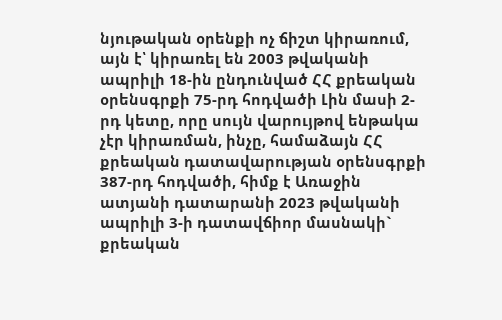նյութական օրենքի ոչ ճիշտ կիրառում, այն է՝ կիրառել են 2003 թվականի ապրիլի 18-ին ընդունված ՀՀ քրեական օրենսգրքի 75-րդ հոդվածի Լին մասի 2-րդ կետը, որը սույն վարույթով ենթակա չէր կիրառման, ինչը, համաձայն ՀՀ քրեական դատավարության օրենսգրքի 387-րդ հոդվածի, հիմք է Առաջին ատյանի դատարանի 2023 թվականի ապրիլի 3-ի դատավճիոր մասնակի` քրեական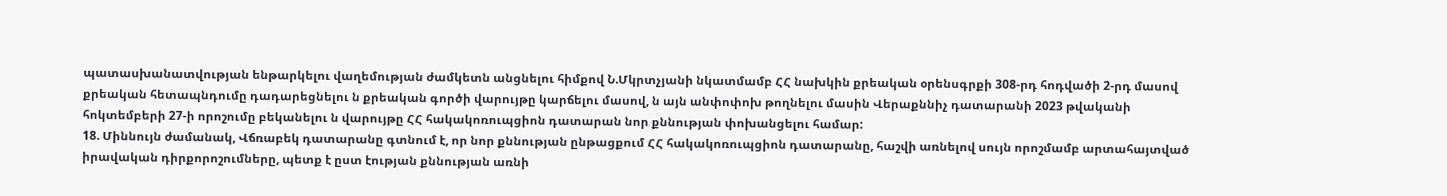պատասխանատվության ենթարկելու վաղեմության ժամկետն անցնելու հիմքով Ն.Մկրտչյանի նկատմամբ ՀՀ նախկին քրեական օրենսգրքի 308-րդ հոդվածի 2-րդ մասով քրեական հետապնդումը դադարեցնելու ն քրեական գործի վարույթը կարճելու մասով, ն այն անփոփոխ թողնելու մասին Վերաքննիչ դատարանի 2023 թվականի հոկտեմբերի 27-ի որոշումը բեկանելու ն վարույթը ՀՀ հակակոռուպցիոն դատարան նոր քննության փոխանցելու համար:
18. Միննույն ժամանակ, Վճռաբեկ դատարանը գտնում է, որ նոր քննության ընթացքում ՀՀ հակակոռուպցիոն դատարանը, հաշվի առնելով սույն որոշմամբ արտահայտված իրավական դիրքորոշումները, պետք է ըստ էության քննության առնի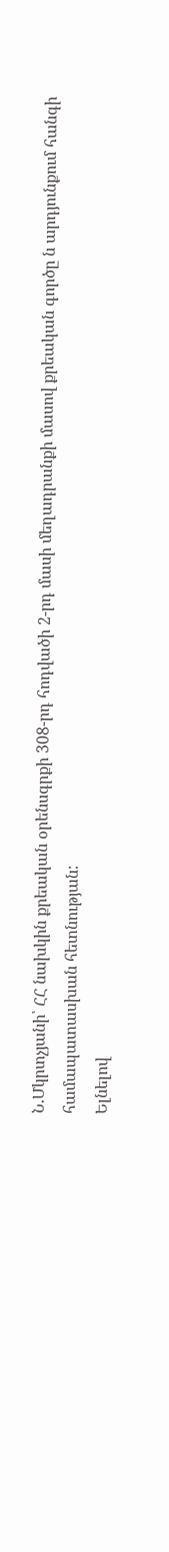Ն.Մկրտչյանի՝ ՀՀ նախկին քրեական օրենսգրքի 308-րդ հոդվածի 2-րդ մասի մեղադրանքի մասով քրեական գործը ն արդյունքում հանգի համապատասխան հետնության:
Ելնելով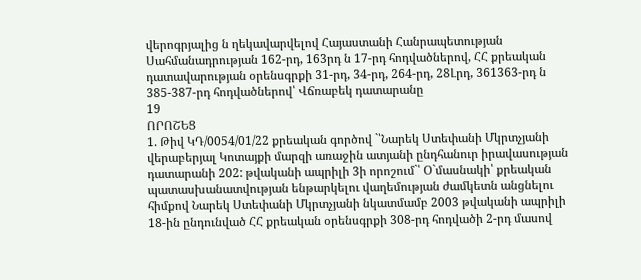վերոգրյալից ն ղեկավարվելով Հայաստանի Հանրապետության Սահմանադրության 162-րդ, 163րդ ն 17-րդ հոդվածներով, ՀՀ քրեական դատավարության օրենսգրքի 31-րդ, 34-րդ, 264-րդ, 28Լրդ, 361363-րդ ն 385-387-րդ հոդվածներով՝ Վճռաբեկ դատարանը
19
ՈՐՈՇԵՑ
1. Թիվ ԿԴ/0054/01/22 քրեական գործով `՝Նարեկ Ստեփանի Մկրտչյանի վերաբերյալ Կոտայքի մարզի առաջին ատյանի ընդհանուր իրավասության դատարանի 202: թվականի ապրիլի 3ի որոշում`՝ Օ`մասնակի՝ քրեական պատասխանատվության ենթարկելու վաղեմության ժամկետն անցնելու հիմքով Նարեկ Ստեփանի Մկրտչյանի նկատմամբ 2003 թվականի ապրիլի 18-ին ընդունված ՀՀ քրեական օրենսգրքի 308-րդ հոդվածի 2-րդ մասով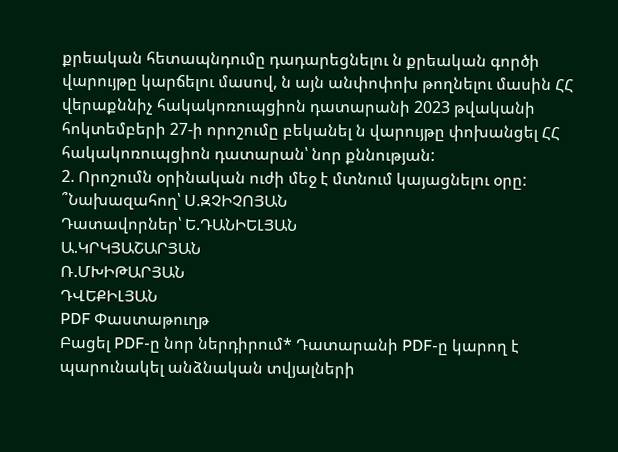քրեական հետապնդումը դադարեցնելու ն քրեական գործի վարույթը կարճելու մասով, ն այն անփոփոխ թողնելու մասին ՀՀ վերաքննիչ հակակոռուպցիոն դատարանի 2023 թվականի հոկտեմբերի 27-ի որոշումը բեկանել ն վարույթը փոխանցել ՀՀ հակակոռուպցիոն դատարան՝ նոր քննության:
2. Որոշումն օրինական ուժի մեջ է մտնում կայացնելու օրը:
՞Նախազահող՝ Ս.ԶՉԻՉՈՅԱՆ
Դատավորներ՝ Ե.ԴԱՆԻԵԼՅԱՆ
Ա.ԿՐԿՅԱՇԱՐՅԱՆ
Ռ.ՄԽԻԹԱՐՅԱՆ
ԴՎԵՔԻԼՅԱՆ
PDF Փաստաթուղթ
Բացել PDF-ը նոր ներդիրում* Դատարանի PDF-ը կարող է պարունակել անձնական տվյալների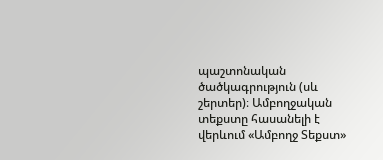պաշտոնական ծածկագրություն (սև շերտեր)։ Ամբողջական տեքստը հասանելի է վերևում «Ամբողջ Տեքստ»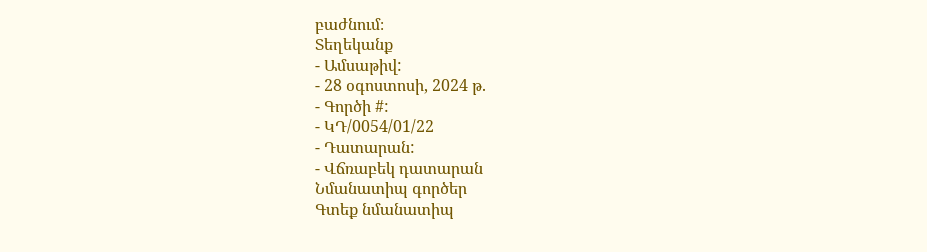բաժնում։
Տեղեկանք
- Ամսաթիվ:
- 28 օգոստոսի, 2024 թ.
- Գործի #:
- ԿԴ/0054/01/22
- Դատարան:
- Վճռաբեկ դատարան
Նմանատիպ գործեր
Գտեք նմանատիպ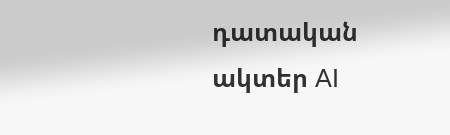դատական ակտեր AI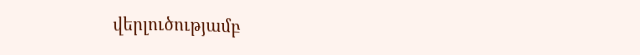վերլուծությամբ